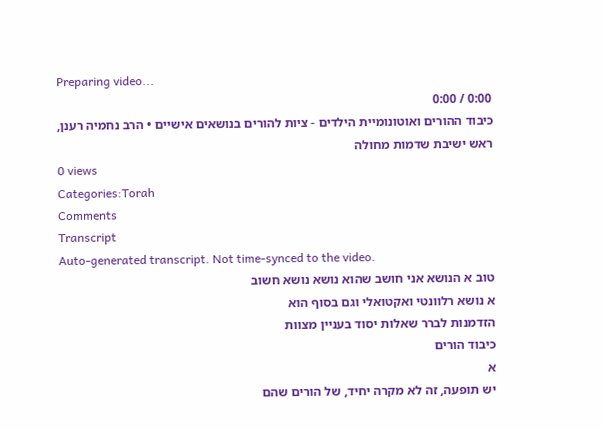Preparing video...
0:00 / 0:00
כיבוד ההורים ואוטונומיית הילדים - ציות להורים בנושאים אישיים • הרב נחמיה רענן, ראש ישיבת שדמות מחולה
0 views
Categories:Torah
Comments
Transcript
Auto-generated transcript. Not time-synced to the video.
טוב א הנושא אני חושב שהוא נושא נושא חשוב
א נושא רלוונטי ואקטואלי וגם בסוף הוא
הזדמנות לברר שאלות יסוד בעניין מצוות
כיבוד הורים
א
יש תופעה, זה לא מקרה יחיד, של הורים שהם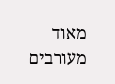מאוד מעורבים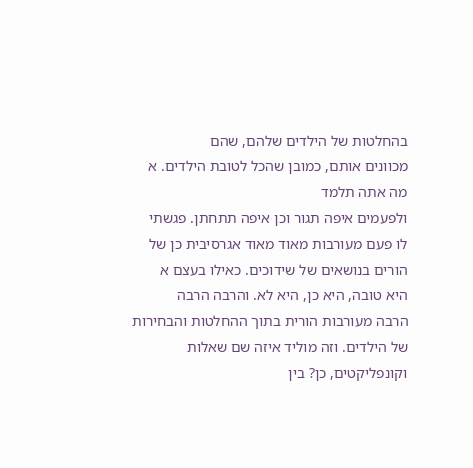בהחלטות של הילדים שלהם, שהם
מכוונים אותם, כמובן שהכל לטובת הילדים. א
מה אתה תלמד
ולפעמים איפה תגור וכן איפה תתחתן. פגשתי
לו פעם מעורבות מאוד מאוד אגרסיבית כן של
הורים בנושאים של שידוכים. כאילו בעצם א
היא טובה, היא כן, היא לא. והרבה הרבה
הרבה מעורבות הורית בתוך ההחלטות והבחירות
של הילדים. וזה מוליד איזה שם שאלות
וקונפליקטים, כן? בין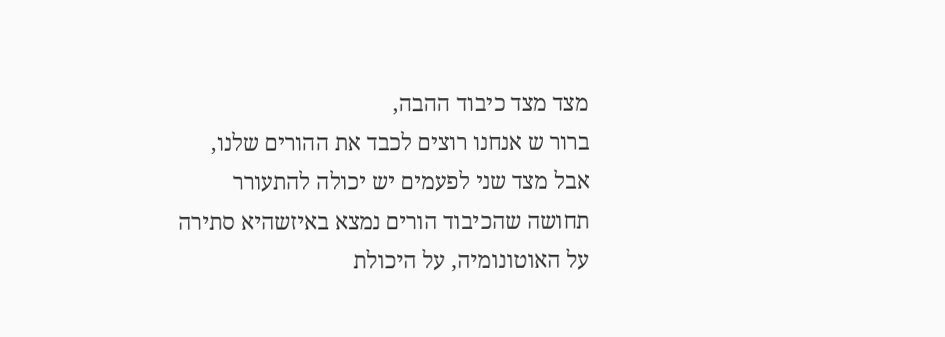מצד מצד כיבוד ההבה,
ברור ש אנחנו רוצים לכבד את ההורים שלנו,
אבל מצד שני לפעמים יש יכולה להתעורר
תחושה שהכיבוד הורים נמצא באיזשהיא סתירה
על האוטונומיה, על היכולת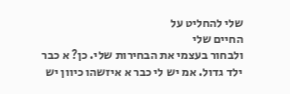שלי להחליט על
החיים שלי
ולבחור בעצמי את הבחירות שלי. כן? א כבר
ילד גדול. אמ יש לי כבר א איזשהו כיוון יש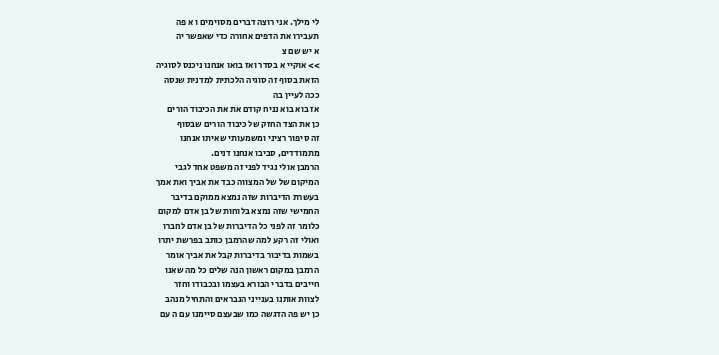לי מילך. אני רוצה דברים מסוימים ו א פה
תעבירו את הדפים אחורה כדי שאפשר יה
א יש שם צ
>> אוקיי א בסדר ואז בואו אנחנו ניכנס לסוגיה
הזאת בסוף זה סוגיה הלכתית למדנית שנסה
ככה לעיין בה
אז בוא בוא נניח קודם את את הכיבוד הורים
כן את הצד החזק של כיבוד הורים שבסוף
זה סיפור רציני ומשמעותי שאיתו אנחנו
מתמודדים, סביבו אנחנו דנים.
הרמבן אולי נגיד לפני זה משפט אחד לגבי
המיקום של של המצווה כבד את אביך ואת אמך
בעשרת הדיברות שזה נמצא ממוקם בדיבר
החמישי שזה נמצא בלוחות של בן אדם למקום
כלומר זה לפני כל הדיברות של בן אדם לחברו
ואולי זה רקע למה שהרמבן כותב בפרשת יתרו
בשמות בדיבור בדיברות קבל את אביך אומר
הרמבן במקום ראשון הנה שלים כל מה שאנו
חייבים בדברי הבורא בעצמו ובכבודו וחזר
לצוות אותנו בענייני הנבראים והתחיל מנהב
כן יש פה הדגשה כמו שבעצם סיימנו עם ה עם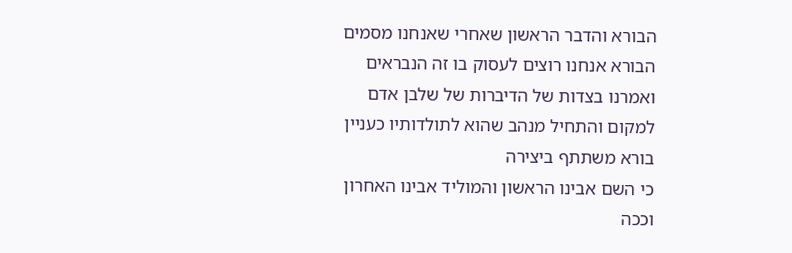הבורא והדבר הראשון שאחרי שאנחנו מסמים
הבורא אנחנו רוצים לעסוק בו זה הנבראים
ואמרנו בצדות של הדיברות של שלבן אדם
למקום והתחיל מנהב שהוא לתולדותיו כעניין
בורא משתתף ביצירה
כי השם אבינו הראשון והמוליד אבינו האחרון
וככה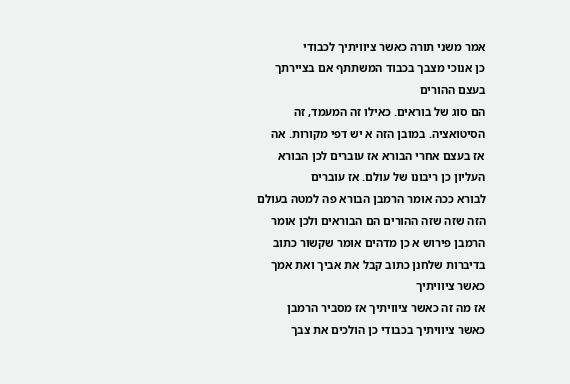אמר משני תורה כאשר ציוויתיך לכבודי
כן אנוכי מצבך בכבוד המשתתף אם בציירתך
בעצם ההורים
הם סוג של בוראים. כאילו זה המעמד, זה
הסיטואציה. במובן הזה א יש דפי מקורות. אה
אז בעצם אחרי הבורא אז עוברים לכן הבורא
העליון כן ריבונו של עולם. אז עוברים
לבורא ככה אומר הרמבן הבורא פה למטה בעולם
הזה שזה שזה ההורים הם הבוראים ולכן אומר
הרמבן פירוש א כן מדהים אומר שקשור כתוב
בדיברות שלחנן כתוב קבל את אביך ואת אמך
כאשר ציוויתיך
אז מה זה כאשר ציוויתיך אז מסביר הרמבן
כאשר ציוויתיך בכבודי כן הולכים את צבך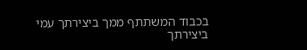בכבוד המשתתף ממך ביצירתך עמי ביצירתך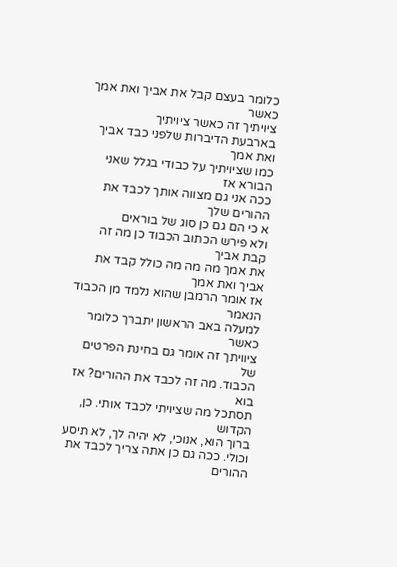כלומר בעצם קבל את אביך ואת אמך כאשר
ציויתיך זה כאשר ציויתיך
בארבעת הדיברות שלפני כבד אביך ואת אמך
כמו שציויתיך על כבודי בגלל שאני הבורא אז
ככה אני גם מצווה אותך לכבד את ההורים שלך
א כי הם גם כן סוג של בוראים
ולא פירש הכתוב הכבוד כן מה זה קבת אביך
את אמך מה מה מה כולל קבד את אביך ואת אמך
אז אומר הרמבן שהוא נלמד מן הכבוד הנאמר
למעלה באב הראשון יתברך כלומר כאשר
ציוויתך זה אומר גם בחינת הפרטים של
הכבוד. מה זה לכבד את ההורים? אז בוא
תסתכל מה שציויתי לכבד אותי. כן, הקדוש
ברוך הוא, אנוכי, לא יהיה לך, לא תיסע
וכולי. ככה גם כן אתה צריך לכבד את ההורים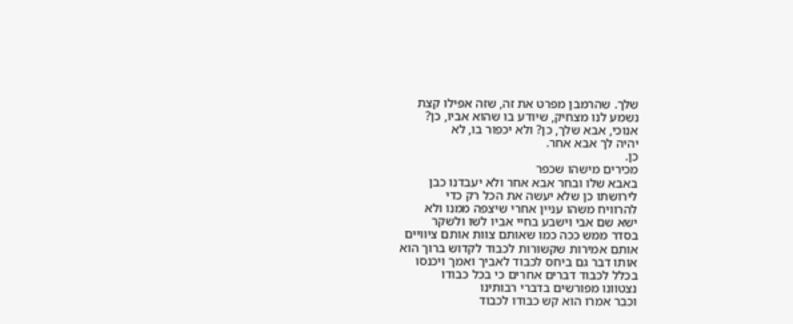שלך. שהרמבן מפרט את זה, שזה אפילו קצת
נשמע לנו מצחיק, שיודע בו שהוא אביו, כן?
אנוכי, אבא שלך, כן? ולא יכפור בו, לא
יהיה לך אבא אחר.
כן.
מכירים מישהו שכפר
באבא שלו ובחר אבא אחר ולא יעבדנו כבן
לירושתו כן שלא יעשה את הכל רק כדי
להרוויח משהו עניין אחרי שיצפה ממנו ולא
ישא שם אבי וישבע בחיי אביו לשו ולשקר
בסדר ממש ככה כמו שאותם צוות אותם ציוויים
אותם אמירות שקשורות לכבוד לקדוש ברוך הוא
אותו דבר גם ביחס לכבוד לאביך ואמך ויכנסו
בכלל לכבוד דברים אחרים כי בכל כבודו
נצטוונו מפורשים בדברי רבותינו
וכבר אמרו הוא קש כבודו לכבוד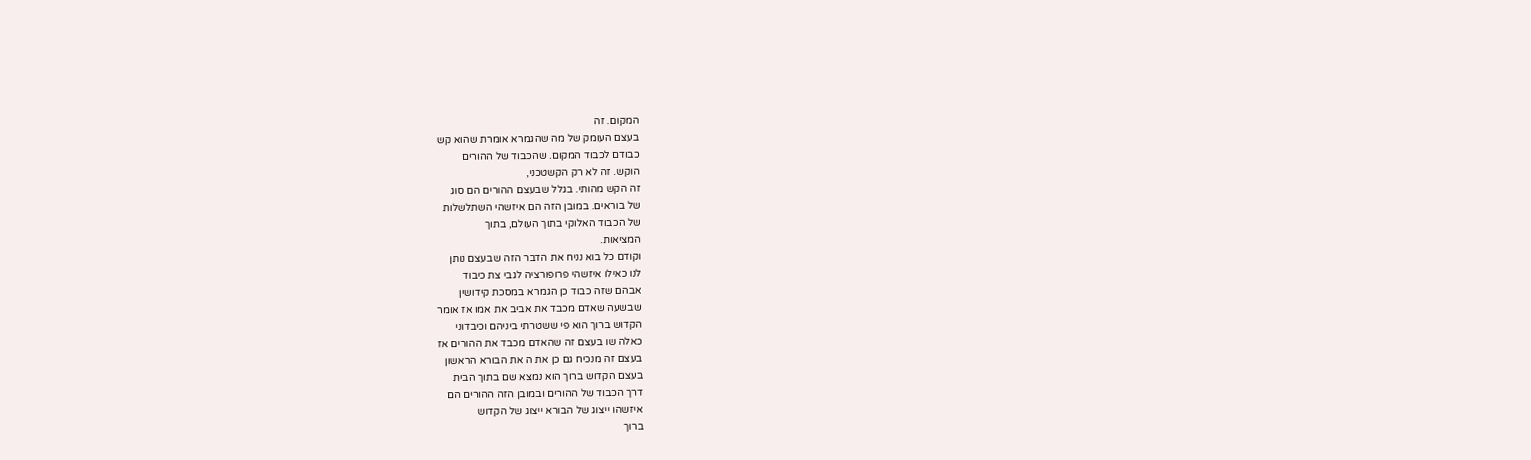המקום. זה
בעצם העומק של מה שהגמרא אומרת שהוא קש
כבודם לכבוד המקום. שהכבוד של ההורים
הוקש. זה לא רק הקשטכני,
זה הקש מהותי. בגלל שבעצם ההורים הם סוג
של בוראים. במובן הזה הם איזשהי השתלשלות
של הכבוד האלוקי בתוך העולם, בתוך
המציאות.
וקודם כל בוא נניח את הדבר הזה שבעצם נותן
לנו כאילו איזשהי פרופורציה לגבי צת כיבוד
אבהם שזה כבוד כן הגמרא במסכת קידושין
שבשעה שאדם מכבד את אביב את אמו אז אומר
הקדוש ברוך הוא פי ששטרתי ביניהם וכיבדוני
כאלה שו בעצם זה שהאדם מכבד את ההורים אז
בעצם זה מנכיח גם כן את ה את הבורא הראשון
בעצם הקדוש ברוך הוא נמצא שם בתוך הבית
דרך הכבוד של ההורים ובמובן הזה ההורים הם
איזשהו ייצוג של הבורא ייצוג של הקדוש
ברוך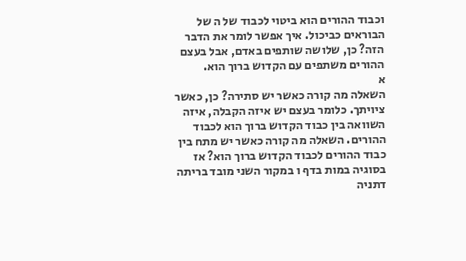וכבוד ההורים הוא ביטוי לכבוד של ה של
הבוראים כביכול. איך אפשר לומר את הדבר
הזה? כן, שלושה שותפים באדם, אבל בעצם
ההורים משתפים עם הקדוש ברוך הוא.
א
השאלה מה קורה כאשר יש סתירה? כן, כאשר
ציויתך. כלומר בעצם יש איזה הקבלה, איזה
השוואה בין כבוד הקדוש ברוך הוא לכבוד
ההורים. השאלה מה קורה כאשר יש מתח בין
כבוד ההורים לכבוד הקדוש ברוך הוא? אז
בסוגיה במות בדף ו במקור השני מובד בריתה
דתניה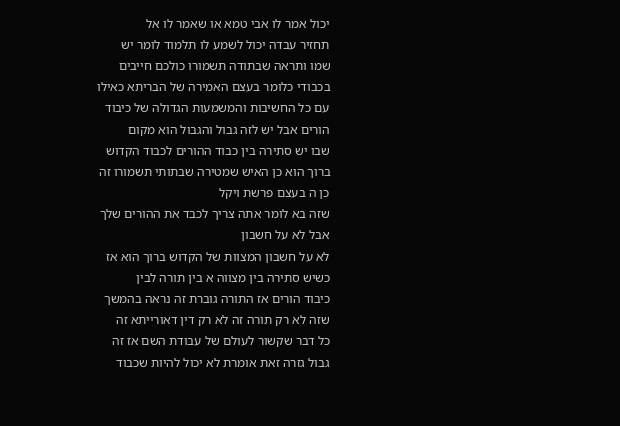יכול אמר לו אבי טמא או שאמר לו אל
תחזיר עבדה יכול לשמע לו תלמוד לומר יש
שמו ותראה שבתודה תשמורו כולכם חייבים
בכבודי כלומר בעצם האמירה של הבריתא כאילו
עם כל החשיבות והמשמעות הגדולה של כיבוד
הורים אבל יש לזה גבול והגבול הוא מקום
שבו יש סתירה בין כבוד ההורים לכבוד הקדוש
ברוך הוא כן האיש שמטירה שבתותי תשמורו זה
כן ה בעצם פרשת ויקל
שזה בא לומר אתה צריך לכבד את ההורים שלך
אבל לא על חשבון
לא על חשבון המצוות של הקדוש ברוך הוא אז
כשיש סתירה בין מצווה א בין תורה לבין
כיבוד הורים אז התורה גוברת זה נראה בהמשך
שזה לא רק תורה זה לא רק דין דאורייתא זה
כל דבר שקשור לעולם של עבודת השם אז זה
גבול גזרה זאת אומרת לא יכול להיות שכבוד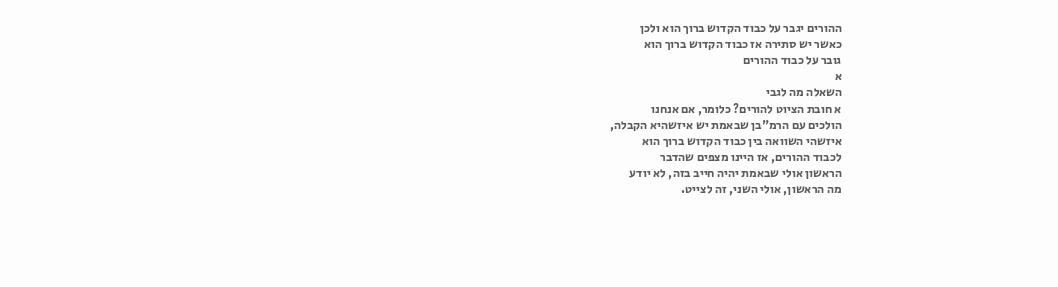ההורים יגבר על כבוד הקדוש ברוך הוא ולכן
כאשר יש סתירה אז כבוד הקדוש ברוך הוא
גובר על כבוד ההורים
א
השאלה מה לגבי
א חובת הציוט להורים? כלומר, אם אנחנו
הולכים עם הרמ"בן שבאמת יש איזשהיא הקבלה,
איזשהי השוואה בין כבוד הקדוש ברוך הוא
לכבוד ההורים, אז היינו מצפים שהדבר
הראשון אולי שבאמת יהיה חייב בזה, לא יודע
מה הראשון, אולי השני, זה לצייט.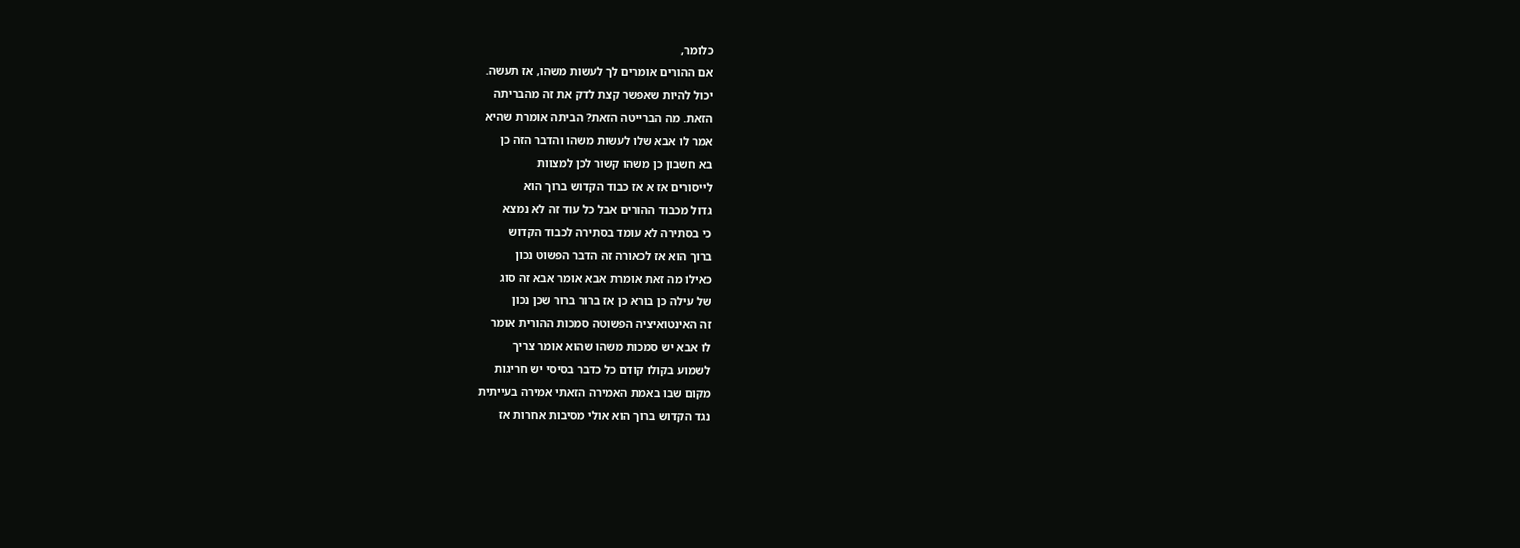כלומר,
אם ההורים אומרים לך לעשות משהו, אז תעשה.
יכול להיות שאפשר קצת לדק את זה מהבריתה
הזאת. מה הברייטה הזאת? הביתה אומרת שהיא
אמר לו אבא שלו לעשות משהו והדבר הזה כן
בא חשבון כן משהו קשור לכן למצוות
לייסורים אז א אז כבוד הקדוש ברוך הוא
גדול מכבוד ההורים אבל כל עוד זה לא נמצא
כי בסתירה לא עומד בסתירה לכבוד הקדוש
ברוך הוא אז לכאורה זה הדבר הפשוט נכון
כאילו מה זאת אומרת אבא אומר אבא זה סוג
של עילה כן בורא כן אז ברור ברור שכן נכון
זה האינטואיציה הפשוטה סמכות ההורית אומר
לו אבא יש סמכות משהו שהוא אומר צריך
לשמוע בקולו קודם כל כדבר בסיסי יש חריגות
מקום שבו באמת האמירה הזאתי אמירה בעייתית
נגד הקדוש ברוך הוא אולי מסיבות אחרות אז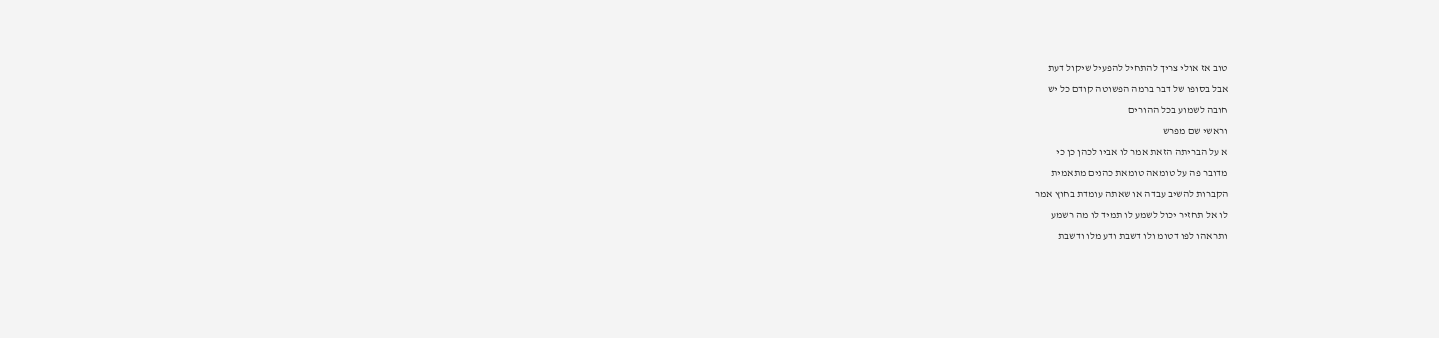טוב אז אולי צריך להתחיל להפעיל שיקול דעת
אבל בסופו של דבר ברמה הפשוטה קודם כל יש
חובה לשמוע בכל ההורים
וראשי שם מפרש
א על הבריתה הזאת אמר לו אביו לכהן כן כי
מדובר פה על טומאה טומאת כהנים מתאמית
הקברות להשיב עבדה או שאתה עומדת בחוץ אמר
לו אל תחזיר יכול לשמע לו תמיד לו מה רשמע
ותראהו לפו דטומ ולו דשבת ודע מלו ודשבת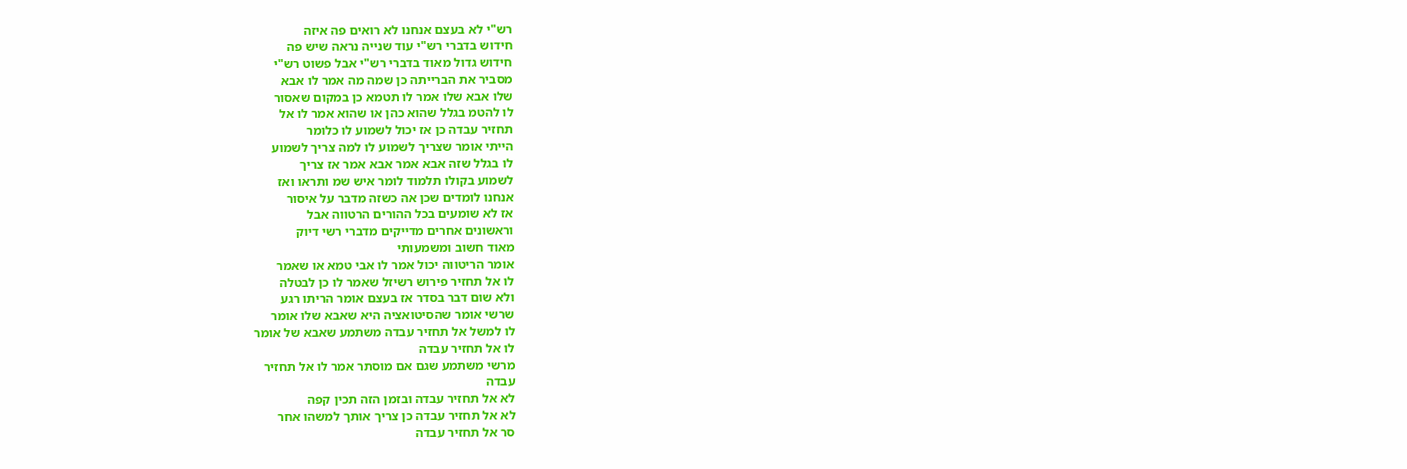רש"י לא בעצם אנחנו לא רואים פה איזה
חידוש בדברי רש"י עוד שנייה נראה שיש פה
חידוש גדול מאוד בדברי רש"י אבל פשוט רש"י
מסביר את הברייתה כן שמה מה אמר לו אבא
שלו אבא שלו אמר לו תטמא כן במקום שאסור
לו להטמ בגלל שהוא כהן או שהוא אמר לו אל
תחזיר עבדה כן אז יכול לשמוע לו כלומר
הייתי אומר שצריך לשמוע לו למה צריך לשמוע
לו בגלל שזה אבא אמר אבא אמר אז צריך
לשמוע בקולו תלמוד לומר איש שמ ותראו ואז
אנחנו לומדים שכן אה כשזה מדבר על איסור
אז לא שומעים בכל ההורים הרטווה אבל
וראשונים אחרים מדייקים מדברי רשי דיוק
מאוד חשוב ומשמעותי
אומר הריטווה יכול אמר לו אבי טמא או שאמר
לו אל תחזיר פירוש רשיזל שאמר לו כן לבטלה
ולא שום דבר בסדר אז בעצם אומר הריתו רגע
שרשי אומר שהסיטואציה היא שאבא שלו אומר
לו למשל אל תחזיר עבדה משתמע שאבא של אומר
לו אל תחזיר עבדה
מרשי משתמע שגם אם מוסתר אמר לו אל תחזיר
עבדה
לא אל תחזיר עבדה ובזמן הזה תכין קפה
לא אל תחזיר עבדה כן צריך אותך למשהו אחר
סר אל תחזיר עבדה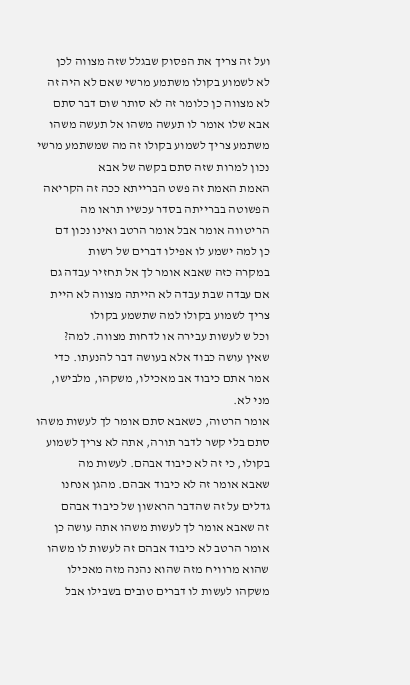ועל זה צריך את הפסוק שבגלל שזה מצווה לכן
לא לשמוע בקולו משתמע מרשי שאם לא היה זה
לא מצווה כן כלומר זה לא סותר שום דבר סתם
אבא שלו אומר לו תעשה משהו אל תעשה משהו
משתמע צריך לשמוע בקולו זה מה שמשתמע מרשי
נכון למרות שזה סתם בקשה של אבא
האמת האמת זה פשט הברייתא ככה זה הקריאה
הפשוטה בברייתה בסדר עכשיו תראו מה
הריטווה אומר אבל אומר הרטב ואינו נכון דם
כן למה ישמע לו אפילו דברים של רשות
במקרה כזה שאבא אומר לך אל תחזיר עבדה גם
אם עבדה שבת עבדה לא הייתה מצווה לא היית
צריך לשמוע בקולו למה שתשמע בקולו
וכל ש לעשות עבירה או לדחות מצווה. למה?
שאין עושה כבוד אלא בעושה דבר להנעתו. כדי
אמר אתם כיבוד אב מאכילו, משקהו, מלבישו,
מני לא.
אומר הרטוה, כשאבא סתם אומר לך לעשות משהו
סתם בלי קשר לדבר תורה, אתה לא צריך לשמוע
בקולו, כי זה לא כיבוד אבהם. לעשות מה
שאבא אומר זה לא כיבוד אבהם. מהגן אנחנו
גדלים על זה שהדבר הראשון של כיבוד אבהם
זה שאבא אומר לך לעשות משהו אתה עושה כן
אומר הרטב לא כיבוד אבהם זה לעשות לו משהו
שהוא מרוויח מזה שהוא נהנה מזה מאכילו
משקהו לעשות לו דברים טובים בשבילו אבל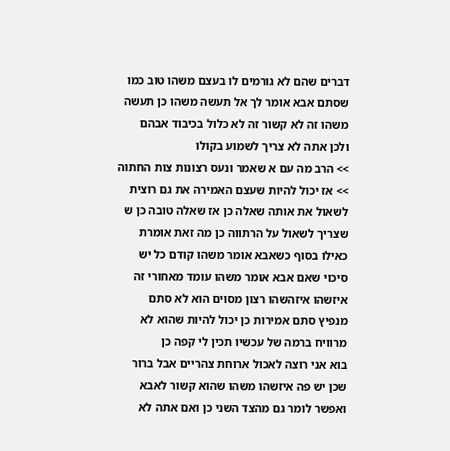דברים שהם לא גורמים לו בעצם משהו טוב כמו
שסתם אבא אומר לך אל תעשה משהו כן תעשה
משהו זה לא קשור זה לא כלול בכיבוד אבהם
ולכן אתה לא צריך לשמוע בקולו
>> הרב מה עם א שאמר ונעס רצונות צות החתוה
>> אז יכול להיות שעצם האמירה את גם רוצית
לשאול את אותה שאלה כן אז שאלה טובה כן ש
שצריך לשאול על הרתווה כן מה זאת אומרת
כאילו בסוף כשאבא אומר משהו קודם כל יש
סיכוי שאם אבא אומר משהו עומד מאחורי זה
איזשהו איזהשהו רצון מסוים הוא לא סתם
מנפיץ סתם אמירות כן יכול להיות שהוא לא
מרוויח ברמה של עכשיו תכין לי קפה כן
בוא אני רוצה לאכול ארוחת צהריים אבל ברור
שכן יש פה איזשהו משהו שהוא קשור לאבא
ואפשר לומר גם מהצד השני כן ואם אתה לא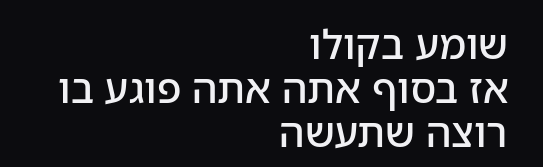שומע בקולו
אז בסוף אתה אתה פוגע בו
רוצה שתעשה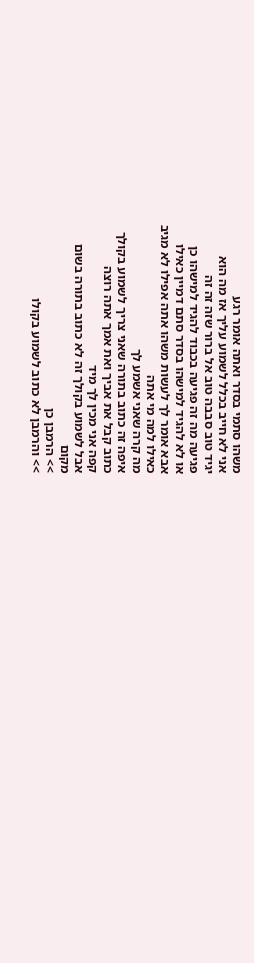משהו סתמי בסדר ואתה אומר רגע
אני לא חייב בכלל לשמוע עליך אז מה הוא
יגיד טוב סבבה טוב אל ברור שזה זה זה
פגיעה מה זה פגיעה בכבוד להגיד למישהו כן
או לא להגיד למישהו בסדר סתם דמיין כאילו
אבא אומר לך לעשות משהו אתה אפילו לא מגיב
כאילו למה מי אתה
מה קרה שאני אשמע לך
איפה זה כתוב בתורה שאני צריך לשמוע בקולך
כתוב קבל את אביך ואת אמך אתה רוצה
קפה אני מכין לך מיד
אבל לשמוע בקולך זה לא כתוב בתורה בשום
מקום
>> הרמבן כן
>> והרמבן לא כתוב לשמוע בקולו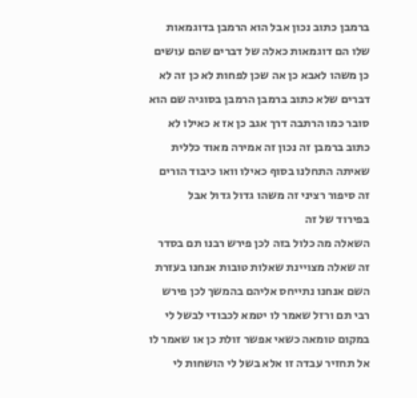ברמבן כתוב נכון אבל הוא הרמבן בדוגמאות
שלו הם דוגמאות כאלה של דברים שהם עושים
כן משהו לאבא כן אה שכן לפחות לא כן זה לא
דברים שלא כתוב ברמבן הרמבן בסוגיה שם הוא
סובר כמו הרתבה דרך אגב כן אז א כאילו לא
כתוב ברמבן זה נכון זה אמירה מאוד כללית
שאיתה התחלנו בסוף כאילו וואו כיבוד הורים
זה סיפור רציני זה משהו גדול גדול אבל
בפירוד של זה
השאלה מה כלול בזה לכן פירש רבנו תם בסדר
זה שאלה מצויינת שאלות טובות אנחנו בעזרת
השם אנחנו נתייחס אליהם בהמשך לכן פירש
רבי תם ורזל שאמר לו יטמא לכבודי לבשל לי
במקום טומאה כשאי אפשר זולת כן או שאמר לו
אל תחזיר עבדה זו אלא בשל לי הושחות לי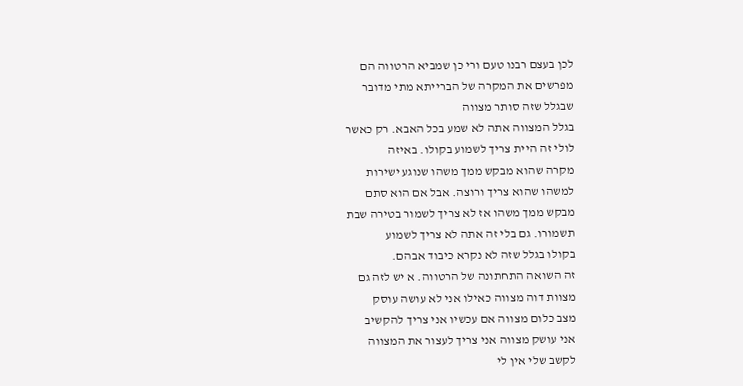לכן בעצם רבנו טעם ורי כן שמביא הרטווה הם
מפרשים את המקרה של הברייתא מתי מדובר
שבגלל שזה סותר מצווה
בגלל המצווה אתה לא שמע בכל האבא. רק כאשר
לולי זה היית צריך לשמוע בקולו. באיזה
מקרה שהוא מבקש ממך משהו שנוגע ישירות
למשהו שהוא צריך ורוצה. אבל אם הוא סתם
מבקש ממך משהו אז לא צריך לשמור בטירה שבת
תשמורו. גם בלי זה אתה לא צריך לשמוע
בקולו בגלל שזה לא נקרא כיבוד אבהם.
זה השואה התחתונה של הרטווה. א יש לזה גם
מצוות דוה מצווה כאילו אני לא עושה עוסק
מצב כלום מצווה אם עכשיו אני צריך להקשיב
אני עושק מצווה אני צריך לעצור את המצווה
לקשב שלי אין לי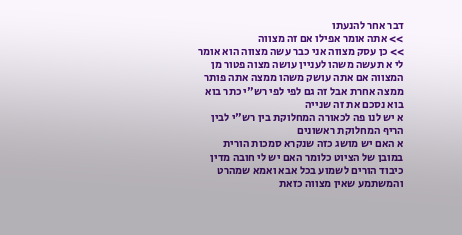דבר אחר להנעתו
>> אתה אומר אפילו אם זה מצווה
>> כן עסק מצווה אני כבר עשה מצווה הוא אומר
לי א תעשה משהו לעניין עושה מצוה פטור מן
המצווה אם אתה עושק משהו ממצה אתה פותר
ממצה אחרת אבל זה גם לפי לפי רש"י כתר בוא
בוא נסכם את זה שנייה
א יש לנו פה לכאורה המחלוקת בין רש"י לבין
הריף המחלוקת ראשונים
א האם יש מושג כזה שנקרא סמכות הורית
במובן של הציוט כלומר האם יש לי חובה מדין
כיבוד הורים לשמוע בכל אבא ואמא שמהרט
והמשתמע שאין מצווה כזאת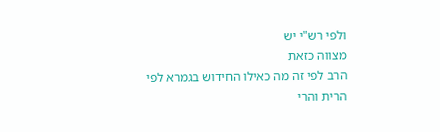ולפי רש"י יש
מצווה כזאת
הרב לפי זה מה כאילו החידוש בגמרא לפי
הרית והרי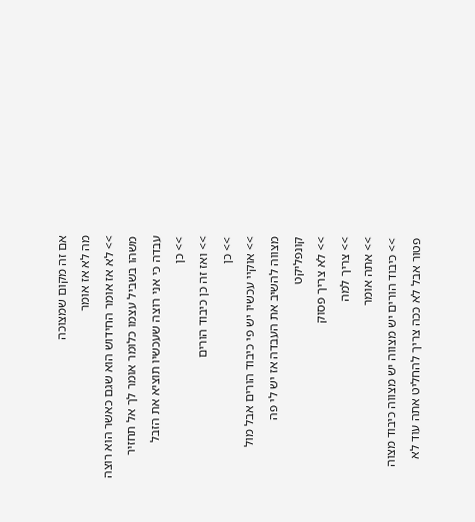אם זה מקום שמצוכה
מה לא אז אומר
>> לא אז אומר החידוש הוא שגם כאשר הוא רוצה
משהו בשביל עצמו כלומר אומר לך אל תחזיר
עבדה כי אני רוצה שעכשיו תוציא את הזבל
>> כן
>> ואז זה כן כיבוד הורים
>> כן
>> אוקיי עכשיו יש פי כיבוד הורים אבל מול
מצווה להשיב את העבדה אז יש לי פה
קונפליקט
>> לא צריך פסוק
>> צריך למה
>> אתה אומר
>> כיבוד הורים יש מצווה יש מצווה כיבוד מצוה
פטור אבל לא ככה צריך להחליט אתה עוד לא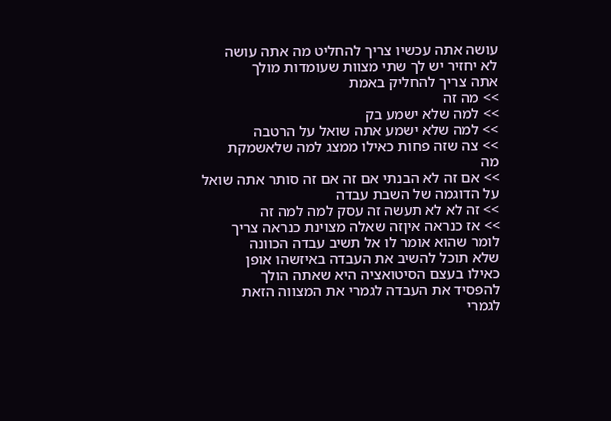עושה אתה עכשיו צריך להחליט מה אתה עושה
לא יחזיר יש לך שתי מצוות שעומדות מולך
אתה צריך להחליק באמת
>> מה זה
>> למה שלא ישמע בק
>> למה שלא ישמע אתה שואל על הרטבה
>> צה שזה פחות כאילו ממצג למה שלאשמקת
מה
>> אם זה לא הבנתי אם זה אם זה סותר אתה שואל
על הדוגמה של השבת עבדה
>> זה לא לא תעשה זה עסק למה למה זה
>> אז כנראה איןזה שאלה מצוינת כנראה צריך
לומר שהוא אומר לו אל תשיב עבדה הכוונה
שלא תוכל להשיב את העבדה באיזשהו אופן
כאילו בעצם הסיטואציה היא שאתה הולך
להפסיד את העבדה לגמרי את המצווה הזאת
לגמרי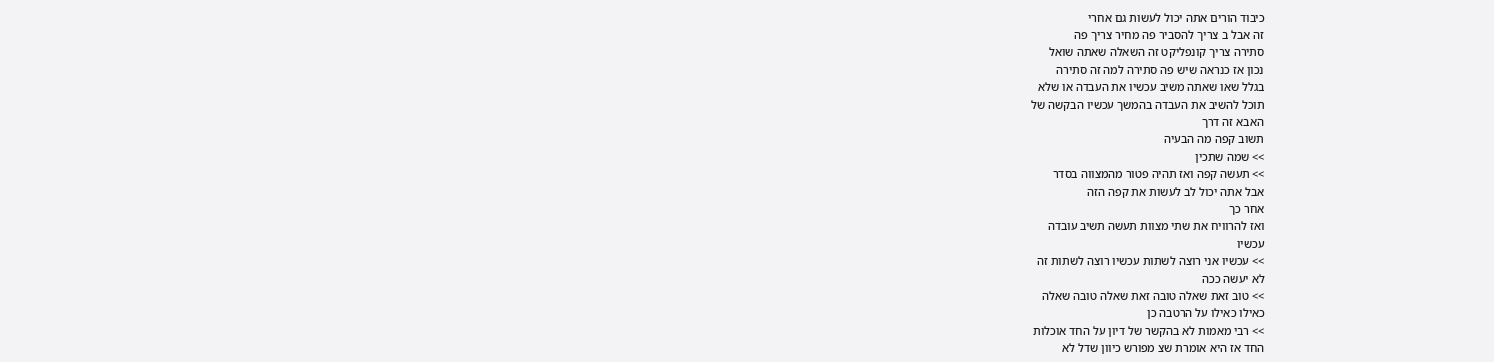כיבוד הורים אתה יכול לעשות גם אחרי
זה אבל ב צריך להסביר פה מחיר צריך פה
סתירה צריך קונפליקט זה השאלה שאתה שואל
נכון אז כנראה שיש פה סתירה למה זה סתירה
בגלל שאו שאתה משיב עכשיו את העבדה או שלא
תוכל להשיב את העבדה בהמשך עכשיו הבקשה של
האבא זה דרך
תשוב קפה מה הבעיה
>> שמה שתכין
>> תעשה קפה ואז תהיה פטור מהמצווה בסדר
אבל אתה יכול לב לעשות את קפה הזה
אחר כך
ואז להרוויח את שתי מצוות תעשה תשיב עובדה
עכשיו
>> עכשיו אני רוצה לשתות עכשיו רוצה לשתות זה
לא יעשה ככה
>> טוב זאת שאלה טובה זאת שאלה טובה שאלה
כאילו כאילו על הרטבה כן
>> רבי מאמות לא בהקשר של דיון על החד אוכלות
החד אז היא אומרת שצ מפורש כיוון שדל לא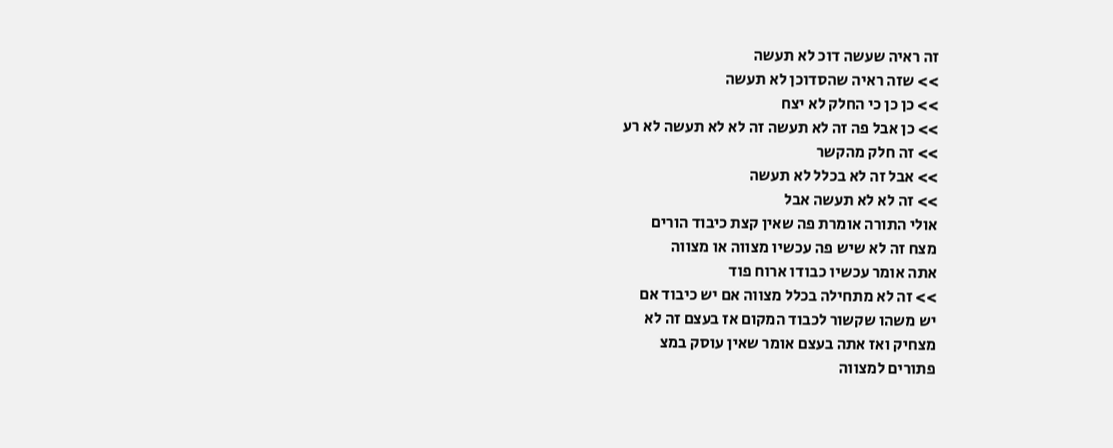זה ראיה שעשה דוכ לא תעשה
>> שזה ראיה שהסדוכן לא תעשה
>> כן כן כי החלק לא יצח
>> כן אבל פה זה לא תעשה זה לא לא תעשה לא רע
>> זה חלק מהקשר
>> אבל זה לא בכלל לא תעשה
>> זה לא לא תעשה אבל
אולי התורה אומרת פה שאין קצת כיבוד הורים
מצח זה לא שיש פה עכשיו מצווה או מצווה
אתה אומר עכשיו כבודו ארוח פוד
>> זה לא מתחילה בכלל מצווה אם יש כיבוד אם
יש משהו שקשור לכבוד המקום אז בעצם זה לא
מצחיק ואז אתה בעצם אומר שאין עוסק במצ
פתורים למצווה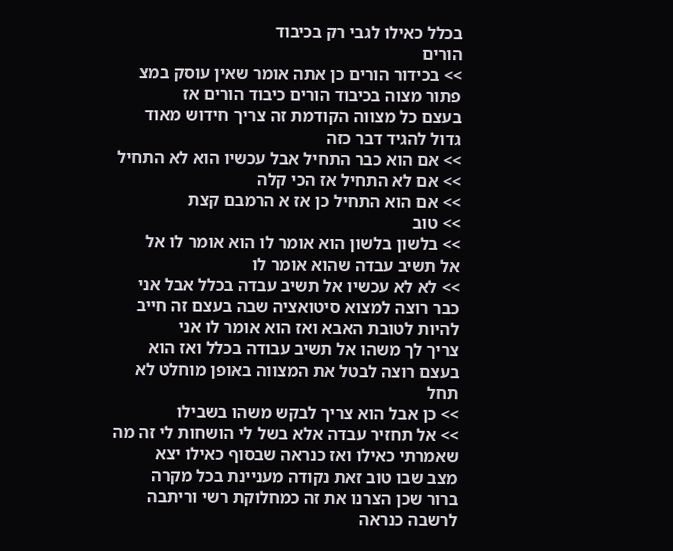בכלל כאילו לגבי רק בכיבוד
הורים
>> בכידור הורים כן אתה אומר שאין עוסק במצ
פתור מצוה בכיבוד הורים כיבוד הורים אז
בעצם כל מצווה הקודמת זה צריך חידוש מאוד
גדול להגיד דבר כזה
>> אם הוא כבר התחיל אבל עכשיו הוא לא התחיל
>> אם לא התחיל אז הכי קלה
>> אם הוא התחיל כן אז א הרמבם קצת
>> טוב
>> בלשון בלשון הוא אומר לו הוא אומר לו אל
אל תשיב עבדה שהוא אומר לו
>> לא לא עכשיו אל תשיב עבדה בכלל אבל אני
כבר רוצה למצוא סיטואציה שבה בעצם זה חייב
להיות לטובת האבא ואז הוא אומר לו אני
צריך לך משהו אל תשיב עבודה בכלל ואז הוא
בעצם רוצה לבטל את המצווה באופן מוחלט לא
תחל
>> כן אבל הוא צריך לבקש משהו בשבילו
>> אל תחזיר עבדה אלא בשל לי הושחות לי זה מה
שאמרתי כאילו ואז כנראה שבסוף כאילו יצא
מצב שבו טוב זאת נקודה מעניינת בכל מקרה
ברור שכן הצרנו את זה כמחלוקת רשי וריתבה
לרשבה כנראה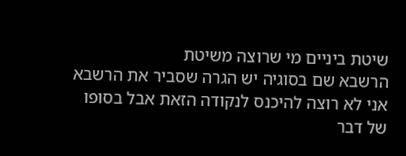שיטת ביניים מי שרוצה משיטת
הרשבא שם בסוגיה יש הגרה שסביר את הרשבא
אני לא רוצה להיכנס לנקודה הזאת אבל בסופו
של דבר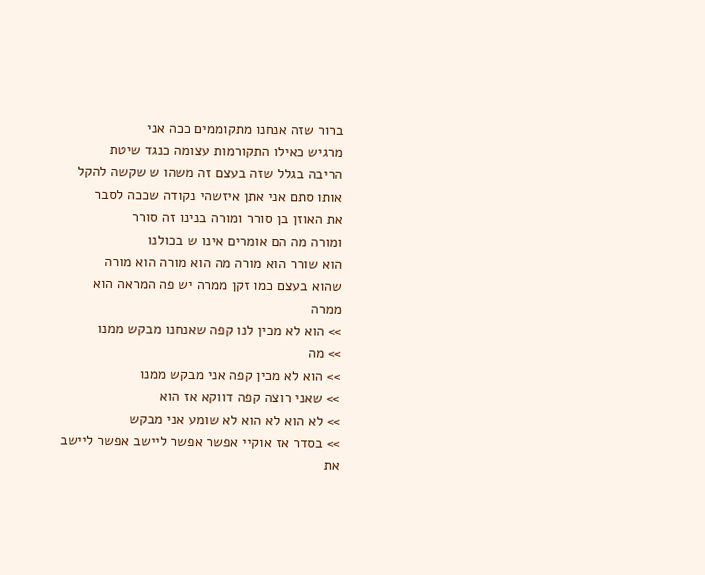ברור שזה אנחנו מתקוממים ככה אני
מרגיש כאילו התקורמות עצומה כנגד שיטת
הריבה בגלל שזה בעצם זה משהו ש שקשה להקל
אותו סתם אני אתן איזשהי נקודה שככה לסבר
את האוזן בן סורר ומורה בנינו זה סורר
ומורה מה הם אומרים אינו ש בכולנו
הוא שורר הוא מורה מה הוא מורה הוא מורה
שהוא בעצם כמו זקן ממרה יש פה המראה הוא
ממרה
>> הוא לא מכין לנו קפה שאנחנו מבקש ממנו
>> מה
>> הוא לא מכין קפה אני מבקש ממנו
>> שאני רוצה קפה דווקא אז הוא
>> לא הוא לא הוא לא שומע אני מבקש
>> בסדר אז אוקיי אפשר אפשר ליישב אפשר ליישב
את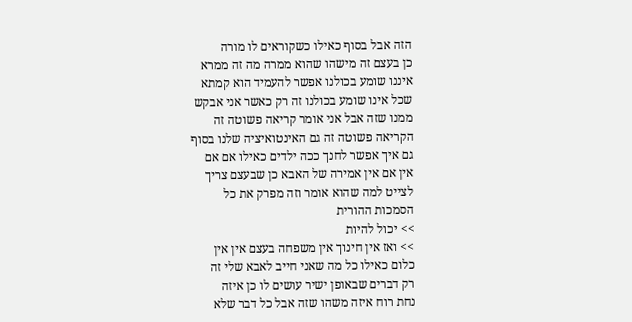הזה אבל בסוף כאילו כשקוראים לו מורה
כן בעצם זה מישהו שהוא ממרה מה זה ממרא
איננו שומע בכולנו אפשר להעמיד הוא קמתא
שכל אינו שומע בכולנו זה רק כאשר אני אבקש
ממנו שזה אבל אני אומר קריאה פשוטה זה
הקריאה פשוטה זה גם האינטואיציה שלנו בסוף
גם איך אפשר לחנך ככה ילדים כאילו אם אם
אין אם אין אמירה של האבא כן שבעצם צריך
לצייט למה שהוא אומר וזה מפרק את כל
הסמכות ההורית
>> יכול להיות
>> ואז אין חינוך אין משפחה בעצם אין אין
כלום כאילו כל מה שאני חייב לאבא שלי זה
רק דברים שבאופן ישיר עושים לו כן איזה
נחת רוח איזה משהו שזה אבל כל דבר שלא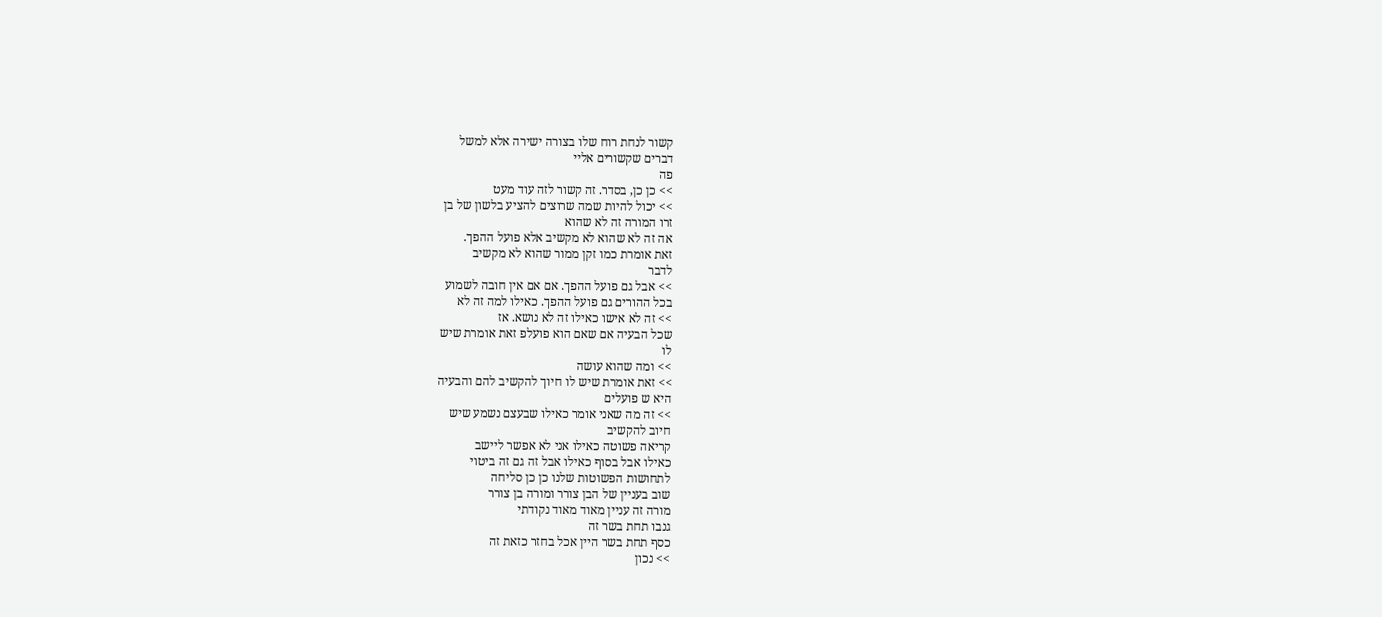קשור לנחת רוח שלו בצורה ישירה אלא למשל
דברים שקשורים אליי
פה
>> כן כן, בסדר. זה קשור לזה עוד מעט
>> יכול להיות שמה שרוצים להציע בלשון של בן
זרו המורה זה לא שהוא
אה זה לא שהוא לא מקשיב אלא פועל ההפך.
זאת אומרת כמו זקן ממור שהוא לא מקשיב
לדבר
>> אבל גם פועל ההפך. אם אם אין חובה לשמוע
בכל ההורים גם פועל ההפך. כאילו למה זה לא
>> זה לא אישו כאילו זה לא נושא. אז
שכל הבעיה אם שאם הוא פועלפ זאת אומרת שיש
לו
>> ומה שהוא עושה
>> זאת אומרת שיש לו חיוך להקשיב להם והבעיה
היא ש פועלים
>> זה מה שאני אומר כאילו שבעצם נשמע שיש
חיוב להקשיב
קריאה פשוטה כאילו אני לא אפשר ליישב
כאילו אבל בסוף כאילו אבל זה גם זה ביטוי
לתחושות הפשוטות שלנו כן כן סליחה
שוב בעניין של הבן צורר ומורה בן צורר
מורה זה עניין מאוד מאוד נקודתי
גנבו תחת בשר זה
כסף תחת בשר היין אכל בחזר כזאת זה
>> נכון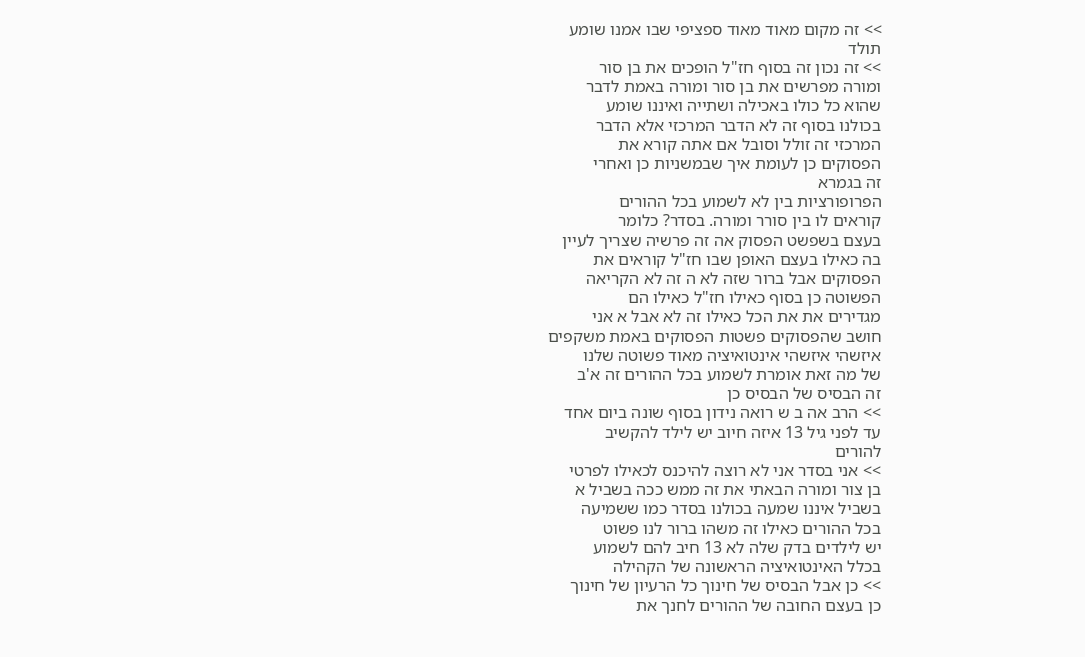>> זה מקום מאוד מאוד ספציפי שבו אמנו שומע
תולד
>> זה נכון זה בסוף חז"ל הופכים את בן סור
ומורה מפרשים את בן סור ומורה באמת לדבר
שהוא כל כולו באכילה ושתייה ואיננו שומע
בכולנו בסוף זה לא הדבר המרכזי אלא הדבר
המרכזי זה זולל וסובל אם אתה קורא את
הפסוקים כן לעומת איך שבמשניות כן ואחרי
זה בגמרא
הפרופורציות בין לא לשמוע בכל ההורים
קוראים לו בין סורר ומורה. בסדר? כלומר
בעצם בשפשט הפסוק אה זה פרשיה שצריך לעיין
בה כאילו בעצם האופן שבו חז"ל קוראים את
הפסוקים אבל ברור שזה לא ה זה לא הקריאה
הפשוטה כן בסוף כאילו חז"ל כאילו הם
מגדירים את את הכל כאילו זה לא אבל א אני
חושב שהפסוקים פשטות הפסוקים באמת משקפים
איזשהי איזשהי אינטואיציה מאוד פשוטה שלנו
של מה זאת אומרת לשמוע בכל ההורים זה א'ב
זה הבסיס של הבסיס כן
>> הרב אה ב ש רואה נידון בסוף שונה ביום אחד
עד לפני גיל 13 איזה חיוב יש לילד להקשיב
להורים
>> אני בסדר אני לא רוצה להיכנס לכאילו לפרטי
בן צור ומורה הבאתי את זה ממש ככה בשביל א
בשביל איננו שמעה בכולנו בסדר כמו ששמיעה
בכל ההורים כאילו זה משהו ברור לנו פשוט
יש לילדים בדק שלה לא 13 חיב להם לשמוע
בכלל האינטואיציה הראשונה של הקהילה
>> כן אבל הבסיס של חינוך כל הרעיון של חינוך
כן בעצם החובה של ההורים לחנך את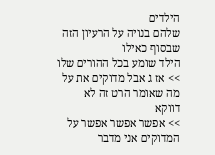הילדים
שלהם בנויה על הרעיון הזה שבסוף כאילו
הילד שומע בכל ההורים שלו
>> אז ג אבל מדוקים את על מה שאומר הרט זה לא
דווקא
>> אפשר אפשר אפשר על המדוקים אני מדבר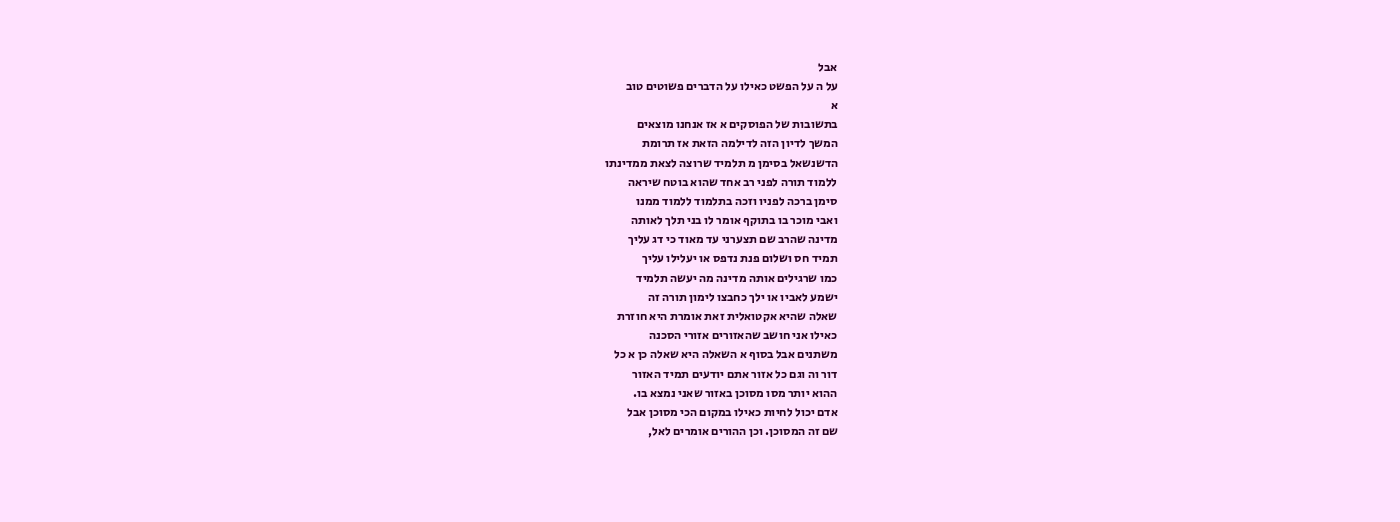אבל
על ה על הפשט כאילו על הדברים פשוטים טוב
א
בתשובות של הפוסקים א אז אנחנו מוצאים
המשך לדיון הזה לדילמה הזאת אז תרומת
הדשנשאל בסימן מ תלמיד שרוצה לצאת ממדינתו
ללמוד תורה לפני רב אחד שהוא בוטח שיראה
סימן ברכה לפניו וזכה בתלמוד ללמוד ממנו
ואבי מוכר בו בתוקף אומר לו בני תלך לאותה
מדינה שהרב שם תצערני עד מאוד כי דג עליך
תמיד חס ושלום פנת נדפס או יעלילו עליך
כמו שרגילים אותה מדינה מה יעשה תלמיד
ישמע לאביו או ילך כחבצו לימון תורה זה
שאלה שהיא אקטואלית זאת אומרת היא חוזרת
כאילו אני חושב שהאזורים אזורי הסכנה
משתנים אבל בסוף א השאלה היא שאלה כן א כל
דור וה וגם כל אזור אתם יודעים תמיד האזור
ההוא יותר מסו מסוכן באזור שאני נמצא בו.
אדם יכול לחיות כאילו במקום הכי מסוכן אבל
שם זה המסוכן. וכן ההורים אומרים לאל,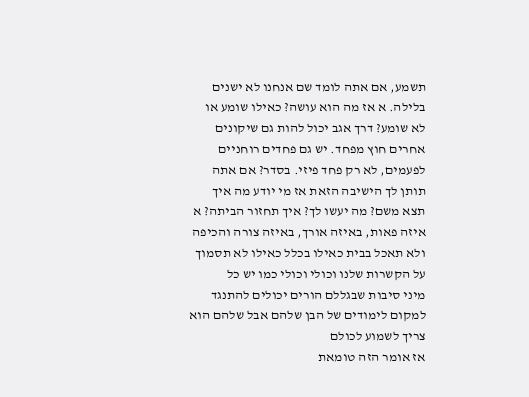תשמע, אם אתה לומד שם אנחנו לא ישנים
בלילה. א אז מה הוא עושה? כאילו שומע או
לא שומע? דרך אגב יכול להות גם שיקונים
אחרים חוץ מפחד. יש גם פחדים רוחניים
לפעמים, לא רק פחד פיזי. בסדר? אם אתה
תותן לך הישיבה הזאת אז מי יודע מה איך
תצא משם? מה יעשו לך? איך תחזור הביתה? א
איזה פאות, באיזה אורך, באיזה צורה והכיפה
ולא תאכל בבית כאילו בכלל כאילו לא תסמוך
על הקשרות שלנו וכולי וכולי כמו יש כל
מיני סיבות שבגללם הורים יכולים להתנגד
למקום לימודים של הבן שלהם אבל שלהם הוא
צריך לשמוע לכולם
אז אומר הזה טומאת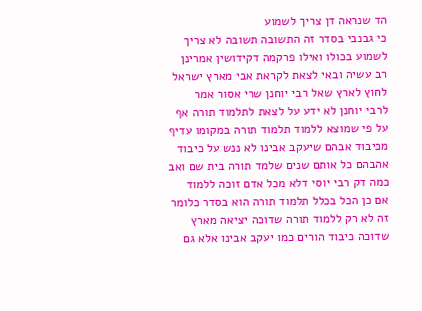הד שנראה דן צריך לשמוע
כי גבנבי בסדר זה התשובה תשובה לא צריך
לשמוע בכולו ואילו פרקמה דקידושין אמרינן
רב עשיה ובאי לצאת לקראת אבי מארץ ישראל
לחוץ לארץ שאל רבי יוחנן שרי אסור אמר
לרבי יוחנן לא ידע על לצאת לתלמוד תורה אף
על פי שמוצא ללמוד תלמוד תורה במקומו עדיף
מכיבוד אבהם שיעקב אבינו לא ננש על כיבוד
אהבהם כל אותם שנים שלמד תורה בית שם ואב
כמה דק רבי יוסי דלא מכל אדם זוכה ללמוד
אם כן הכל בכלל תלמוד תורה הוא בסדר כלומר
זה לא רק ללמוד תורה שדוכה יציאה מארץ
שדוכה כיבוד הורים כמו יעקב אבינו אלא גם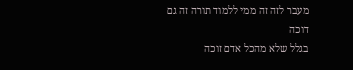מעבר לזה זה ממי ללמוד תורה זה גם דוכה
בגלל שלא מהכל אדם זוכה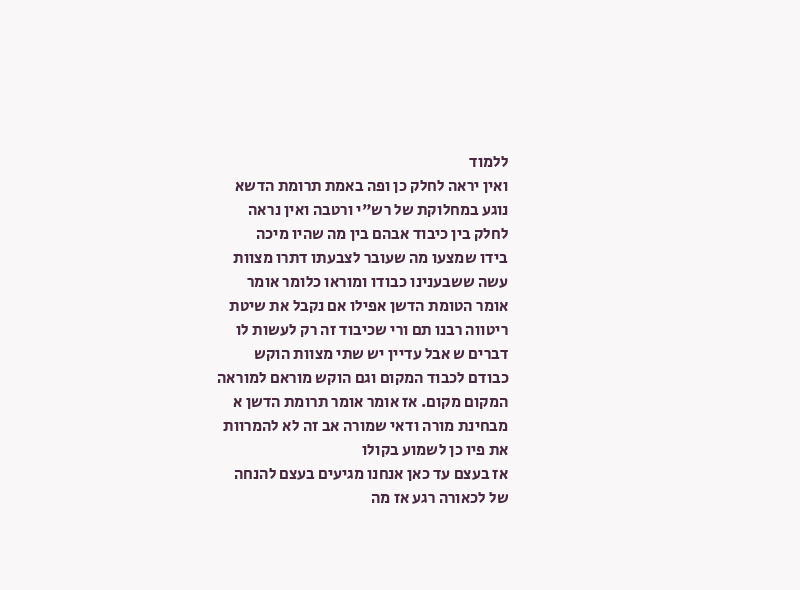ללמוד
ואין יראה לחלק כן ופה באמת תרומת הדשא
נוגע במחלוקת של רש"י ורטבה ואין נראה
לחלק בין כיבוד אבהם בין מה שהיו מיכה
בידו שמצעו מה שעובר לצבעתו דתרו מצוות
עשה ששבענינו כבודו ומוראו כלומר אומר
אומר הטומת הדשן אפילו אם נקבל את שיטת
ריטווה רבנו תם ורי שכיבוד זה רק לעשות לו
דברים ש אבל עדיין יש שתי מצוות הוקש
כבודם לכבוד המקום וגם הוקש מוראם למוראה
המקום מקום. אז אומר אומר תרומת הדשן א
מבחינת מורה ודאי שמורה אב זה לא להמרוות
את פיו כן לשמוע בקולו
אז בעצם עד כאן אנחנו מגיעים בעצם להנחה
של לכאורה רגע אז מה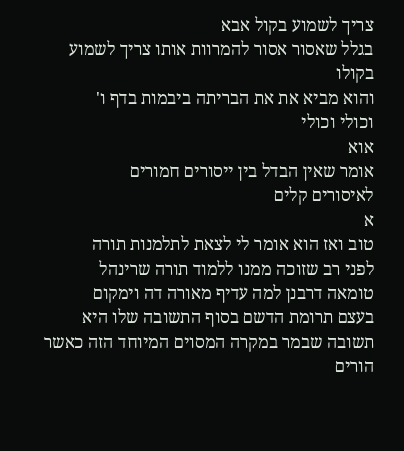צריך לשמוע בקול אבא
בגלל שאסור אסור להמרוות אותו צריך לשמוע
בקולו
והוא מביא את את הבריתה ביבמות בדף ו'
וכולי וכולי
אוא
אומר שאין הבדל בין ייסורים חמורים
לאיסורים קלים
א
טוב ואז הוא אומר לי לצאת לתלמנות תורה
לפני רב שזוכה ממנו ללמוד תורה שרינהל
טומאה דרבנן למה עדיף מאורה דה וימקום
בעצם תרומת הדשם בסוף התשובה שלו היא
תשובה שבמר במקרה המסוים המיוחד הזה כאשר
הורים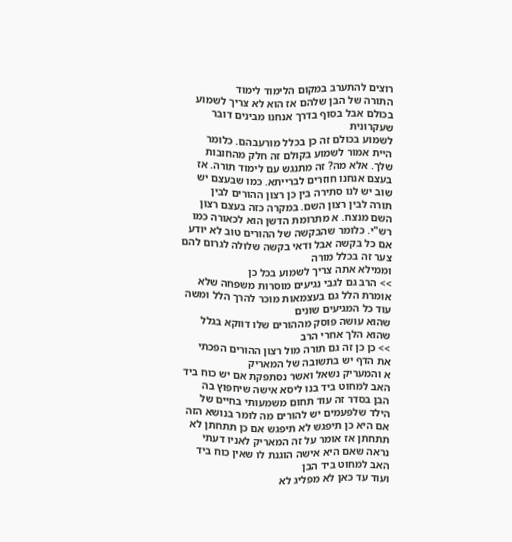רוצים להתערב במקום הלימוד לימוד
התורה של הבן שלהם אז הוא לא צריך לשמוע
בכולם אבל בסוף בדרך אנחנו מבינים דובר
שעקרונית
לשמוע בכולם זה כן בכלל מורעבהם. כלומר
היית אמור לשמוע בקולם זה חלק מהחובות
שלך. אלא מה? זה מתנגש עם לימוד תורה. אז
בעצם אנחנו חוזרים לברייתא. כמו שבעצם יש
שוב יש לנו סתירה בין כן רצון ההורים לבין
תורה לבין רצון השם. במקרה כזה בעצם רצון
השם מנצח. א מתרומת הדשן הוא לכאורה כמו
רש"י. כלומר שהבקשה של ההורים טוב לא יודע
אם כל בקשה אבל ודאי בקשה שלולה לגרום להם
צער זה בכלל מורה
וממילא אתה צריך לשמוע בכל כן
>> הרב גם לגבי נגיעים מוסרות משפחה שלא
אומרת הלל גם בעצמאות מוכר להרך הלל ומשה
עוד כל המגיעים שונים
שהוא עושה פוסק מההורים שלו דווקא בגלל
שהוא הלך אחרי הרב
>> כן כן זה גם תורה מול רצון ההורים הפכתי
את הדף יש בתשובה של המאריק
א והמעריק נשאל ואשר נסתפקת אם יש כוח ביד
האב למחוט ביד בנו ליסא אישה שיחפוץ בה
הבן בסדר זה עוד תחום משמעותי בחיים של
הילד שלפעמים יש להורים מה לומר בנושא הזה
אם היא כן תיפגש לא תיפגש אם כן תתחתן לא
תתחתן אז אומר על זה המאריק לאניו דעתי
נראה שאם היא אישה הוגנת לו שאין כוח ביד
האב למחוט ביד הבן
ועוד עד כאן לא מפליג לא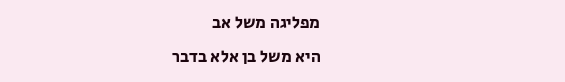מפליגה משל אב
היא משל בן אלא בדבר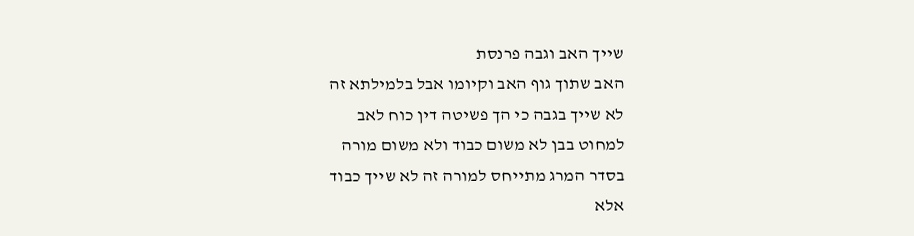שייך האב וגבה פרנסת
האב שתוך גוף האב וקיומו אבל בלמילתא זה
לא שייך בגבה כי הך פשיטה דין כוח לאב
למחוט בבן לא משום כבוד ולא משום מורה
בסדר המרג מתייחס למורה זה לא שייך כבוד
אלא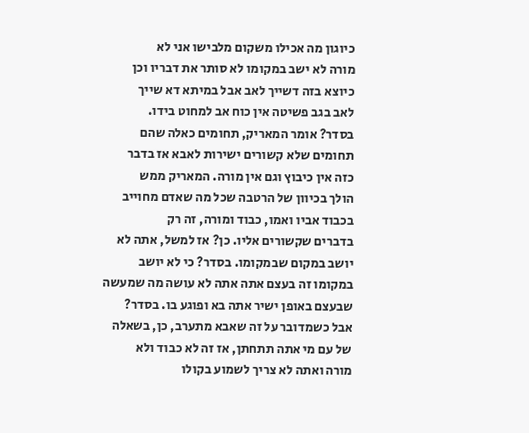כיוגון מה אכילו משקום מלבישו אני לא
מורה לא ישב במקומו לא סותר את דבריו וכן
כיוצא בזה דשייך לאב אבל במיתא דא שייך
לאב בגב פשיטה אין כוח אב למחוט בידו.
בסדר? אומר המאריק, תחומים כאלה שהם
תחומים שלא קשורים ישירות לאבא אז בדבר
כזה אין כיבוץ וגם אין מורה. המאריק ממש
הולך בכיוון של הרטבה שכל מה שאדם מחוייב
בכבוד אביו ואמו, כבוד ומורה, זה רק
בדברים שקשורים אליו. כן? אז למשל, אתה לא
יושב במקום שבמקומו. בסדר? כי לא יושב
במקומו זה בעצם אתה אתה לא עושה מה שמעשה
שבעצם באופן ישיר אתה בא ופוגע בו. בסדר?
אבל כשמדובר על זה שאבא מתערב, כן, בשאלה
של עם מי אתה תתחתן, אז זה לא כבוד ולא
מורה ואתה לא צריך לשמוע בקולו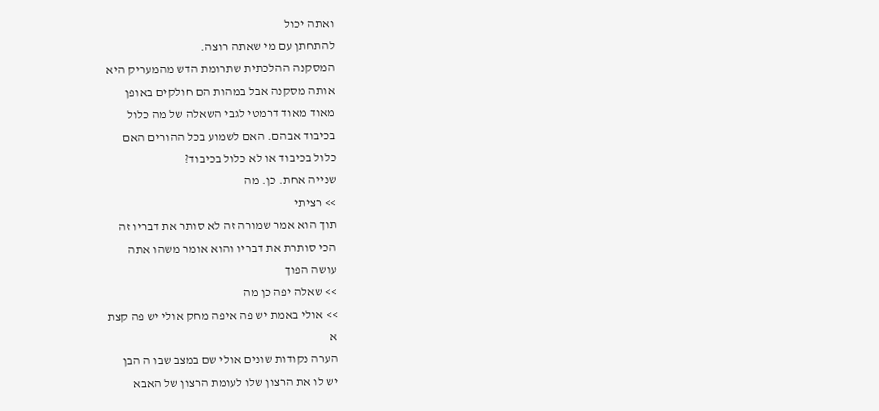ואתה יכול
להתחתן עם מי שאתה רוצה.
המסקנה ההלכתית שתרומת הדש מהמעריק היא
אותה מסקנה אבל במהות הם חולקים באופן
מאוד מאוד דרמטי לגבי השאלה של מה כלול
בכיבוד אבהם. האם לשמוע בכל ההורים האם
כלול בכיבוד או לא כלול בכיבוד?
שנייה אחת. כן. מה
>> רציתי
תוך הוא אמר שמורה זה לא סותר את דבריו זה
הכי סותרת את דבריו והוא אומר משהו אתה
עושה הפוך
>> שאלה יפה כן מה
>> אולי באמת יש פה איפה מחק אולי יש פה קצת
א
הערה נקודות שונים אולי שם במצב שבו ה הבן
יש לו את הרצון שלו לעומת הרצון של האבא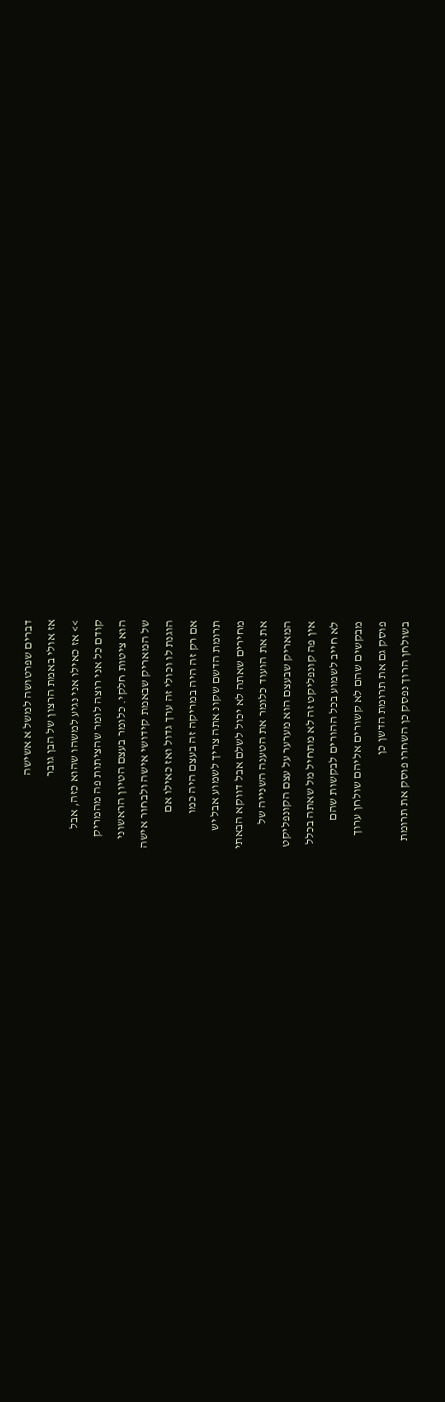דברים שפרטושה למשל א אשישה
אז אולי באמת הרצון של הבן גובר
>> אז כאילו אני נגיע למשהו שהוא כזה, אבל
קודם כל אני רוצה לומר שהציתות פה מהמריק
הוא ציטות חלקי. כלומר בעצם הטיון הראשוני
של המאריק שבאמת קידושי אישה ולבחור אישה
הוגנת לו וכולי זה ערך גדול ואז כאילו אם
אם רק זה היה במריקה זה בעצם היה כמו
תרומת הדשם שקונ אתה צריך לשמוע אבל יש
מחירים שאתה לא יכול לשלם אבל דווקא הבאתי
את את הועוד כלומר את הטענה השנייה של
המאריק שבעצם הוא מערער על עצם הקונפליקט
אין פה קונפליקט זה לא מתחיל מל שאתה בכלל
לא חייב לשמוע בכל ההורים לבקשות שהם
מבקשים שהם לא קשורים אליהם שולחן ערוך
פוסק גם את תרומת הדשן כן
בשולחן הרוך נפסק כן השחרו פוסק את תרומת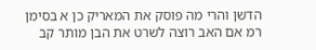הדשן והרי מה פוסק את המאריק כן א בסימן
רמ אם האב רוצה לשרט את הבן מותר קב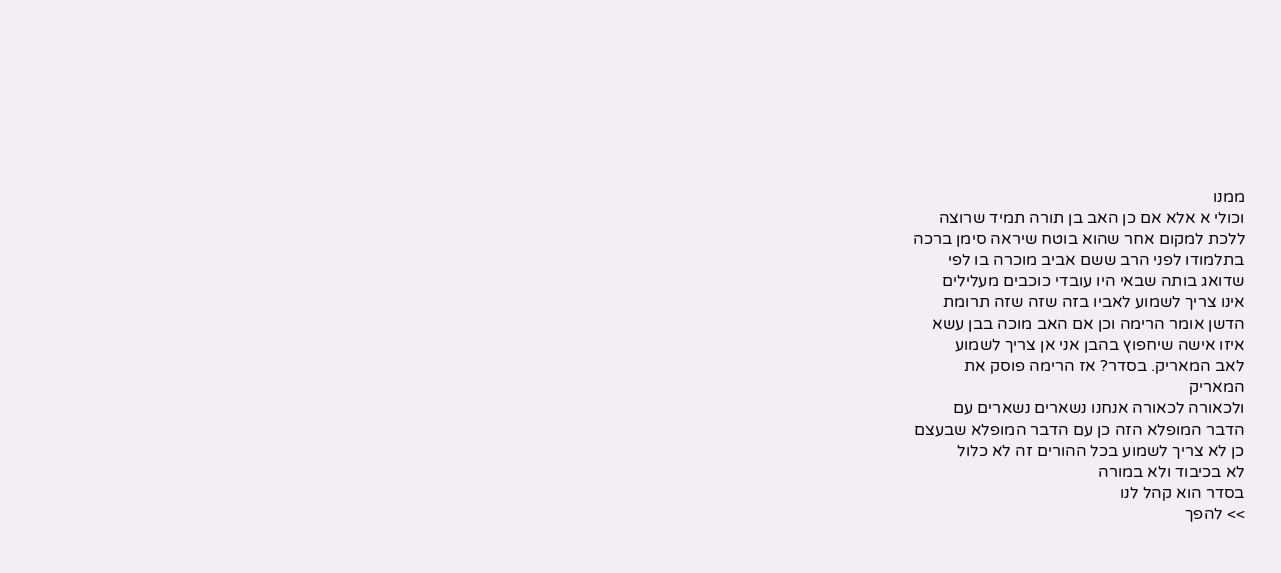ממנו
וכולי א אלא אם כן האב בן תורה תמיד שרוצה
ללכת למקום אחר שהוא בוטח שיראה סימן ברכה
בתלמודו לפני הרב ששם אביב מוכרה בו לפי
שדואג בותה שבאי היו עובדי כוכבים מעלילים
אינו צריך לשמוע לאביו בזה שזה שזה תרומת
הדשן אומר הרימה וכן אם האב מוכה בבן עשא
איזו אישה שיחפוץ בהבן אני אן צריך לשמוע
לאב המאריק. בסדר? אז הרימה פוסק את
המאריק
ולכאורה לכאורה אנחנו נשארים נשארים עם
הדבר המופלא הזה כן עם הדבר המופלא שבעצם
כן לא צריך לשמוע בכל ההורים זה לא כלול
לא בכיבוד ולא במורה
בסדר הוא קהל לנו
>> להפך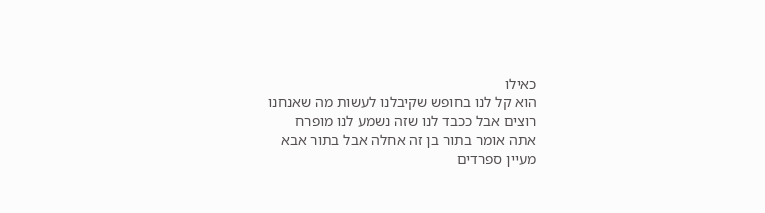כאילו
הוא קל לנו בחופש שקיבלנו לעשות מה שאנחנו
רוצים אבל ככבד לנו שזה נשמע לנו מופרח
אתה אומר בתור בן זה אחלה אבל בתור אבא
מעיין ספרדים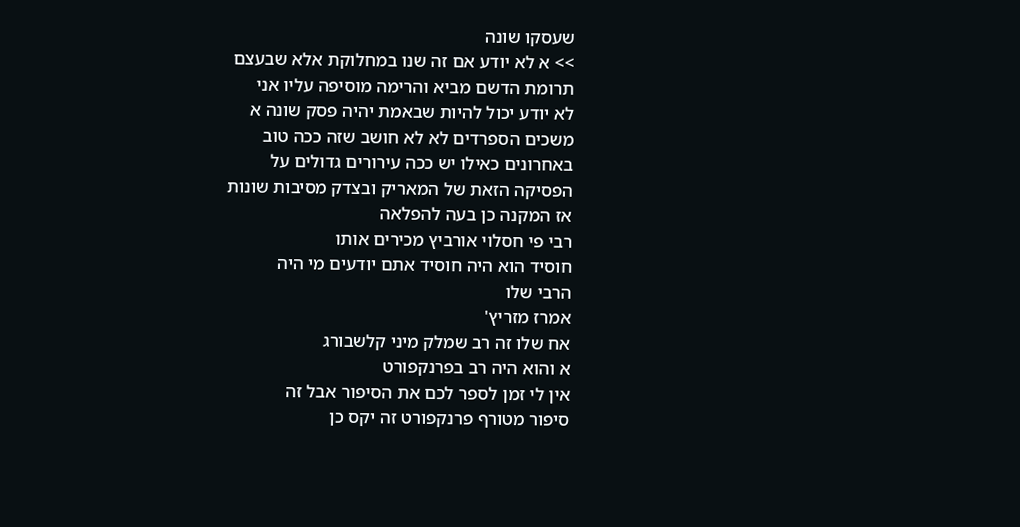שעסקו שונה
>> א לא יודע אם זה שנו במחלוקת אלא שבעצם
תרומת הדשם מביא והרימה מוסיפה עליו אני
לא יודע יכול להיות שבאמת יהיה פסק שונה א
משכים הספרדים לא לא חושב שזה ככה טוב
באחרונים כאילו יש ככה עירורים גדולים על
הפסיקה הזאת של המאריק ובצדק מסיבות שונות
אז המקנה כן בעה להפלאה
רבי פי חסלוי אורביץ מכירים אותו
חוסיד הוא היה חוסיד אתם יודעים מי היה
הרבי שלו
אמרז מזריץ'
אח שלו זה רב שמלק מיני קלשבורג
א והוא היה רב בפרנקפורט
אין לי זמן לספר לכם את הסיפור אבל זה
סיפור מטורף פרנקפורט זה יקס כן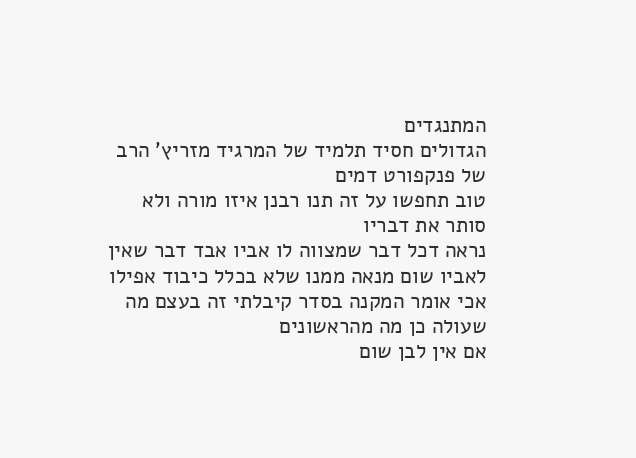המתנגדים
הגדולים חסיד תלמיד של המרגיד מזריץ' הרב
של פנקפורט דמים
טוב תחפשו על זה תנו רבנן איזו מורה ולא
סותר את דבריו
נראה דכל דבר שמצווה לו אביו אבד דבר שאין
לאביו שום מנאה ממנו שלא בכלל כיבוד אפילו
אכי אומר המקנה בסדר קיבלתי זה בעצם מה
שעולה כן מה מהראשונים
אם אין לבן שום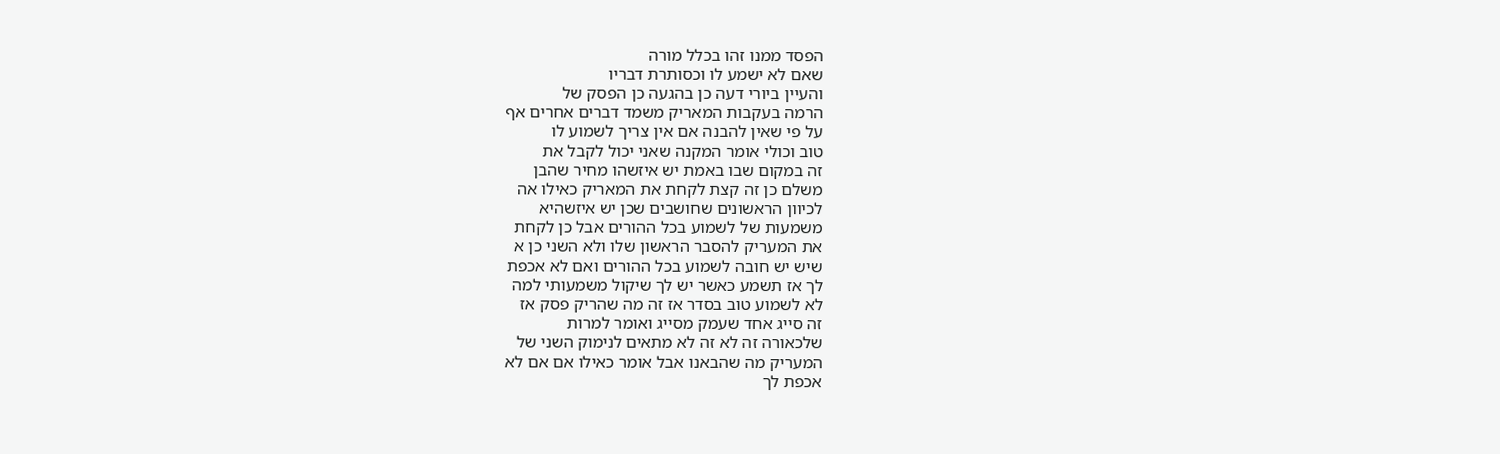הפסד ממנו זהו בכלל מורה
שאם לא ישמע לו וכסותרת דבריו
והעיין ביורי דעה כן בהגעה כן הפסק של
הרמה בעקבות המאריק משמד דברים אחרים אף
על פי שאין להבנה אם אין צריך לשמוע לו
טוב וכולי אומר המקנה שאני יכול לקבל את
זה במקום שבו באמת יש איזשהו מחיר שהבן
משלם כן זה קצת לקחת את המאריק כאילו אה
לכיוון הראשונים שחושבים שכן יש איזשהיא
משמעות של לשמוע בכל ההורים אבל כן לקחת
את המעריק להסבר הראשון שלו ולא השני כן א
שיש יש חובה לשמוע בכל ההורים ואם לא אכפת
לך אז תשמע כאשר יש לך שיקול משמעותי למה
לא לשמוע טוב בסדר אז זה מה שהריק פסק אז
זה סייג אחד שעמק מסייג ואומר למרות
שלכאורה זה לא זה לא מתאים לנימוק השני של
המעריק מה שהבאנו אבל אומר כאילו אם אם לא
אכפת לך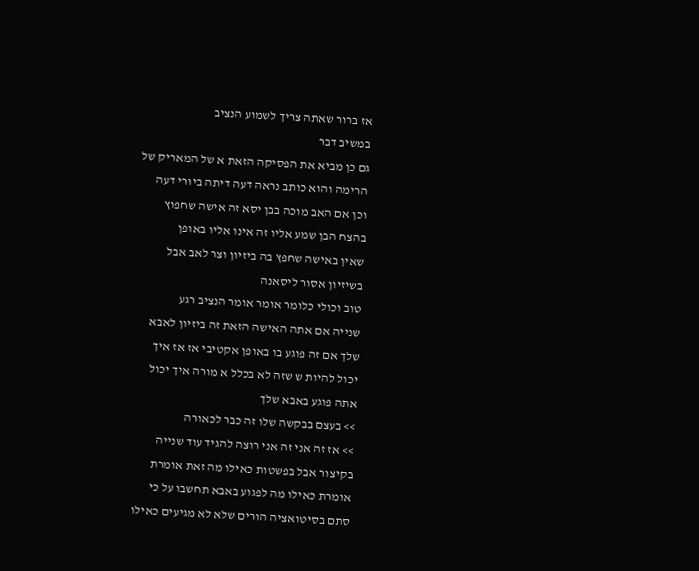אז ברור שאתה צריך לשמוע הנציב
במשיב דבר
גם כן מביא את הפסיקה הזאת א של המאריק של
הרימה והוא כותב נראה דעה דיתה ביורי דעה
וכן אם האב מוכה בבן יסא זה אישה שחפוץ
בהצח הבן שמע אליו זה אינו אליו באופן
שאין באישה שחפץ בה ביזיון וצר לאב אבל
בשיזיון אסור ליסאנה
טוב וכולי כלומר אומר אומר הנציב רגע
שנייה אם אתה האישה הזאת זה ביזיון לאבא
שלך אם זה פוגע בו באופן אקטיבי אז אז איך
יכול להיות ש שזה לא בכלל א מורה איך יכול
אתה פוגע באבא שלך
>> בעצם בבקשה שלו זה כבר לכאורה
>> אז זה אני זה אני רוצה להגיד עוד שנייה
בקיצור אבל בפשטות כאילו מה זאת אומרת
אומרת כאילו מה לפגוע באבא תחשבו על כי
סתם בסיטואציה הורים שלא לא מגיעים כאילו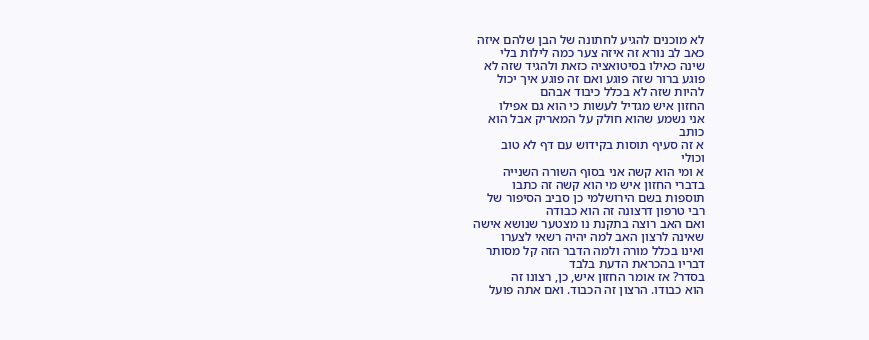לא מוכנים להגיע לחתונה של הבן שלהם איזה
כאב לב נורא זה איזה צער כמה לילות בלי
שינה כאילו בסיטואציה כזאת ולהגיד שזה לא
פוגע ברור שזה פוגע ואם זה פוגע איך יכול
להיות שזה לא בכלל כיבוד אבהם
החזון איש מגדיל לעשות כי הוא גם אפילו
אני נשמע שהוא חולק על המאריק אבל הוא
כותב
א זה סעיף תוסות בקידוש עם דף לא טוב
וכולי
א ומי הוא קשה אני בסוף השורה השנייה
בדברי החזון איש מי הוא קשה זה כתבו
תוספות בשם הירושלמי כן סביב הסיפור של
רבי טרפון דרצונה זה הוא כבודה
ואם האב רוצה בתקנת נו מצטער שנושא אישה
שאינה לרצון האב למה יהיה רשאי לצערו
ואינו בכלל מורה ולמה הדבר הזה קל מסותר
דבריו בהכראת הדעת בלבד
בסדר? אז אומר החזון איש, כן, רצונו זה
הוא כבודו. הרצון זה הכבוד. ואם אתה פועל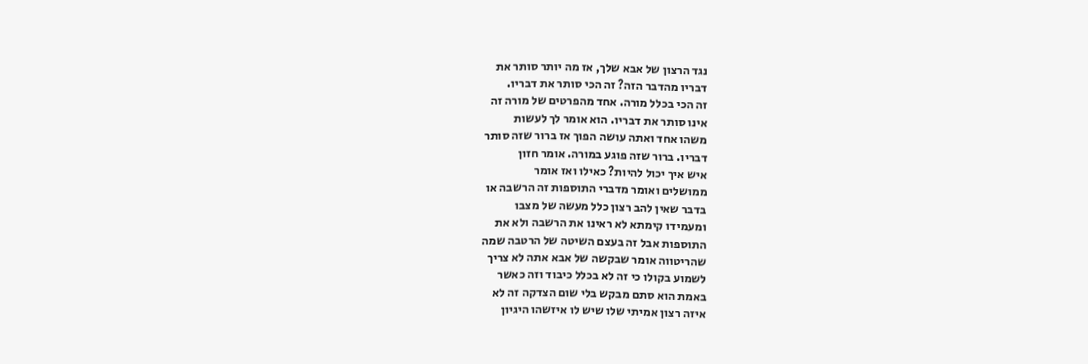נגד הרצון של אבא שלך, אז מה יותר סותר את
דבריו מהדבר הזה? זה הכי סותר את דבריו.
זה הכי בכלל מורה. אחד מהפרטים של מורה זה
אינו סותר את דבריו. הוא אומר לך לעשות
משהו אחד ואתה עושה הפוך אז ברור שזה סותר
דבריו. ברור שזה פוגע במורה. אומר חזון
איש איך יכול להיות? כאילו ואז אומר
ממושלים ואומר מדברי התוספות זה הרשבה או
בדבר שאין להב רצון כלל מעשה של מצבו
ומעמידו קימתא לא ראינו את הרשבה ולא את
התוספות אבל זה בעצם השיטה של הרטבה שמה
שהריטווה אומר שבקשה של אבא אתה לא צריך
לשמוע בקולו כי זה לא בכלל כיבוד וזה כאשר
באמת הוא סתם מבקש בלי שום הצדקה זה לא
איזה רצון אמיתי שלו שיש לו איזשהו היגיון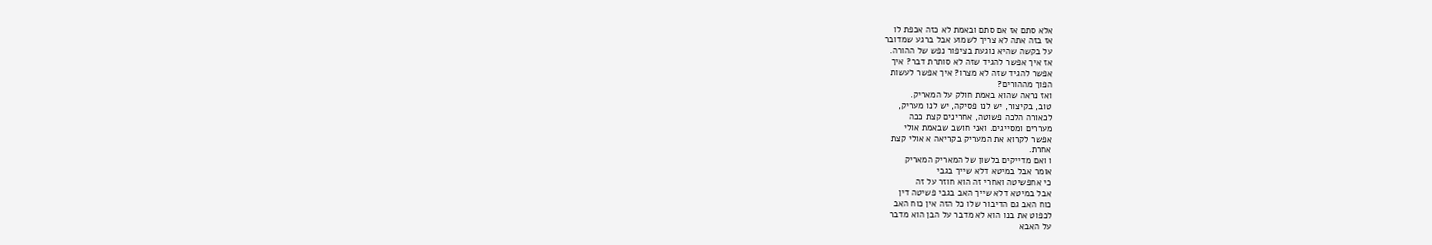אלא סתם אז אם סתם ובאמת לא כזה אכפת לו
אז בזה אתה לא צריך לשמוע אבל ברגע שמדובר
על בקשה שהיא נוגעת בציפור נפש של ההורה.
אז איך אפשר להגיד שזה לא סותרת דבר? איך
אפשר להגיד שזה לא מצרו? איך אפשר לעשות
הפוך מההורים?
ואז נראה שהוא באמת חולק על המאריק.
טוב, בקיצור, יש לנו פסיקה, יש לנו מעריק,
לכאורה הלכה פשוטה, אחרינים קצת ככה
מעררים ומסייגים. ואני חושב שבאמת אולי
אפשר לקרוא את המעריק בקריאה א אולי קצת
אחרת.
ו ואם מדייקים בלשון של המאריק המאריק
אומר אבל במיטא דלא שייך בגבי
כי אחפשיטה ואחרי זה הוא חוזר על זה
אבל במיטא דלא שייך האב בגבי פשיטה דין
כוח האב גם הדיבור שלו כל הזה אין כוח האב
לכפוט את בנו הוא לא מדבר על הבן הוא מדבר
על האבא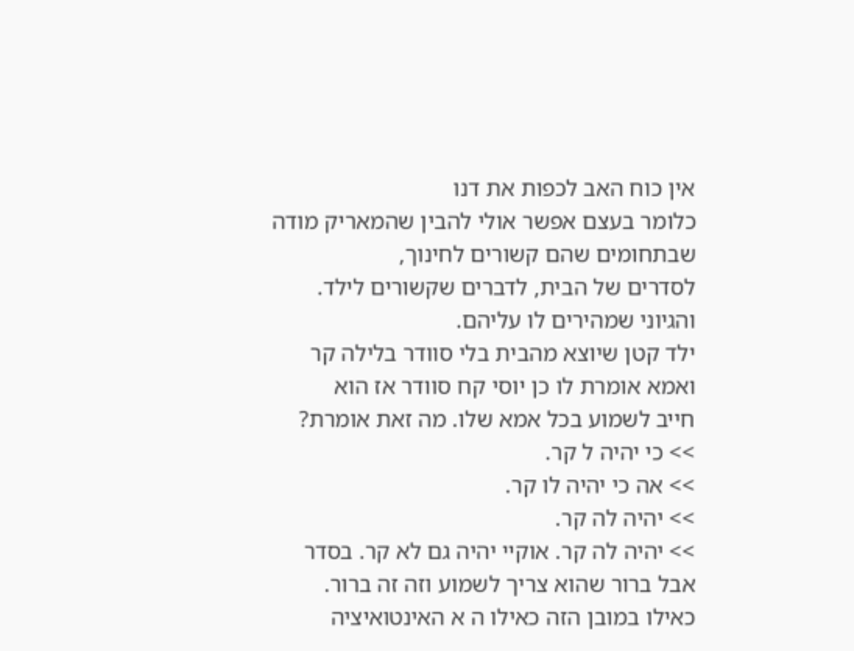אין כוח האב לכפות את דנו
כלומר בעצם אפשר אולי להבין שהמאריק מודה
שבתחומים שהם קשורים לחינוך,
לסדרים של הבית, לדברים שקשורים לילד.
והגיוני שמהירים לו עליהם.
ילד קטן שיוצא מהבית בלי סוודר בלילה קר
ואמא אומרת לו כן יוסי קח סוודר אז הוא
חייב לשמוע בכל אמא שלו. מה זאת אומרת?
>> כי יהיה ל קר.
>> אה כי יהיה לו קר.
>> יהיה לה קר.
>> יהיה לה קר. אוקיי יהיה גם לא קר. בסדר
אבל ברור שהוא צריך לשמוע וזה זה ברור.
כאילו במובן הזה כאילו ה א האינטואיציה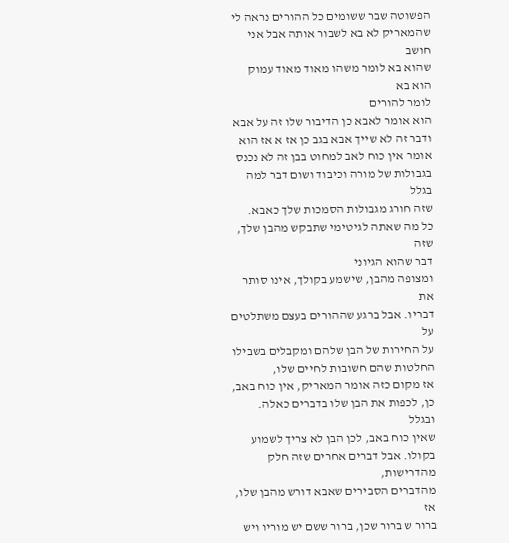הפשוטה שבר ששומים כל ההורים נראה לי
שהמאריק לא בא לשבור אותה אבל אני חושב
שהוא בא לומר משהו מאוד מאוד עמוק הוא בא
לומר להורים
הוא אומר לאבא כן הדיבור שלו זה על אבא
ודבר זה לא שייך אבא בגב כן אז א אז הוא
אומר אין כוח לאב למחוט בבן זה לא נכנס
בגבולות של מורה וכיבוד ושום דבר למה בגלל
שזה חורג מגבולות הסמכות שלך כאבא.
כל מה שאתה לגיטימי שתבקש מהבן שלך, שזה
דבר שהוא הגיוני
ומצופה מהבן, שישמע בקולך, אינו סותר את
דבריו. אבל ברגע שההורים בעצם משתלטים על
על החירות של הבן שלהם ומקבלים בשבילו
החלטות שהם חשובות לחיים שלו,
אז מקום כזה אומר המאריק, אין כוח באב,
כן, לכפות את הבן שלו בדברים כאלה. ובגלל
שאין כוח באב, לכן הבן לא צריך לשמוע
בקולו. אבל דברים אחרים שזה חלק מהדרישות,
מהדברים הסבירים שאבא דורש מהבן שלו, אז
ברור ש ברור שכן, ברור ששם יש מוריו ויש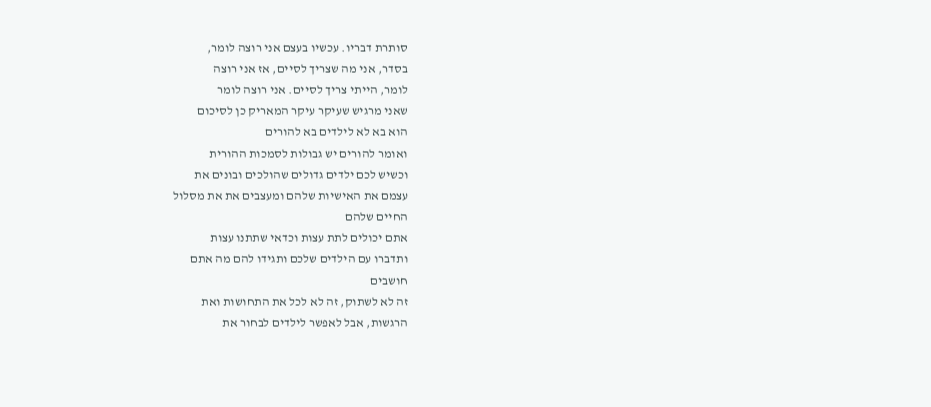סותרת דבריו. עכשיו בעצם אני רוצה לומר,
בסדר, אני מה שצריך לסיים, אז אני רוצה
לומר, הייתי צריך לסיים. אני רוצה לומר
שאני מרגיש שעיקר עיקר המאריק כן לסיכום
הוא בא לא לילדים בא להורים
ואומר להורים יש גבולות לסמכות ההורית
וכשיש לכם ילדים גדולים שהולכים ובונים את
עצמם את האישיות שלהם ומעצבים את את מסלול
החיים שלהם
אתם יכולים לתת עצות וכדאי שתתנו עצות
ותדברו עם הילדים שלכם ותגידו להם מה אתם
חושבים
זה לא לשתוק, זה לא לכל את התחושות ואת
הרגשות, אבל לאפשר לילדים לבחור את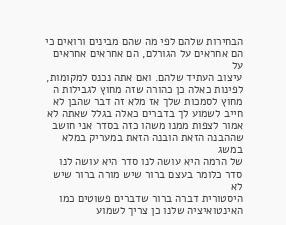הבחירות שלהם לפי מה שהם מבינים ורואים כי
הם אחראים על הגורלם, הם אחראים אחראים על
עיצוב העתיד שלהם. ואם אתה נכנס למקומות,
לפינות כאלה כן כהורה שזה מחוץ לגבילות ה
מחוץ לסמכות שלך אז מלא זה דבר שהבן לא
חייב לשמוע לך בדברים כאלה בגלל שאתה לא
אמור לצפות ממנו משהו כזה בסדר אני חושב
שההבנה הזאת הובנה הזאת במעריק במלא במשג
של הרמה היא עושה לנו סדר היא עושה לנו
סדר כלומר בעצם ברור שיש מורה ברור שיש לא
היסטורית דברה ברור שדברים פשוטים כמו
האינטואיציה שלנו כן צריך לשמוע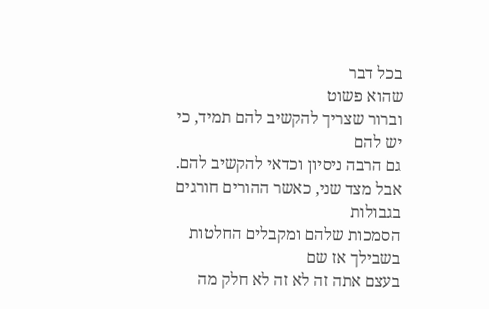בכל דבר
שהוא פשוט
וברור שצריך להקשיב להם תמיד, כי יש להם
גם הרבה ניסיון וכדאי להקשיב להם.
אבל מצד שני, כאשר ההורים חורגים בגבולות
הסמכות שלהם ומקבלים החלטות בשבילך אז שם
בעצם אתה זה לא זה לא חלק מה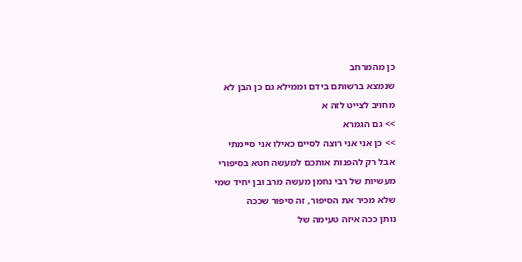כן מהמרחב
שנמצא ברשותם בידם וממילא גם כן הבן לא
מחויב לצייט לזה א
>> גם הגמרא
>> כן אני אני רוצה לסיים כאילו אני סיימתי
אבל רק להפנות אותכם למעשה חטא בסיפורי
מעשיות של רבי נחמן מעשה מרב ובן יחיד שמי
שלא מכיר את הסיפור, זה סיפור שככה
נותן ככה איזה טעימה של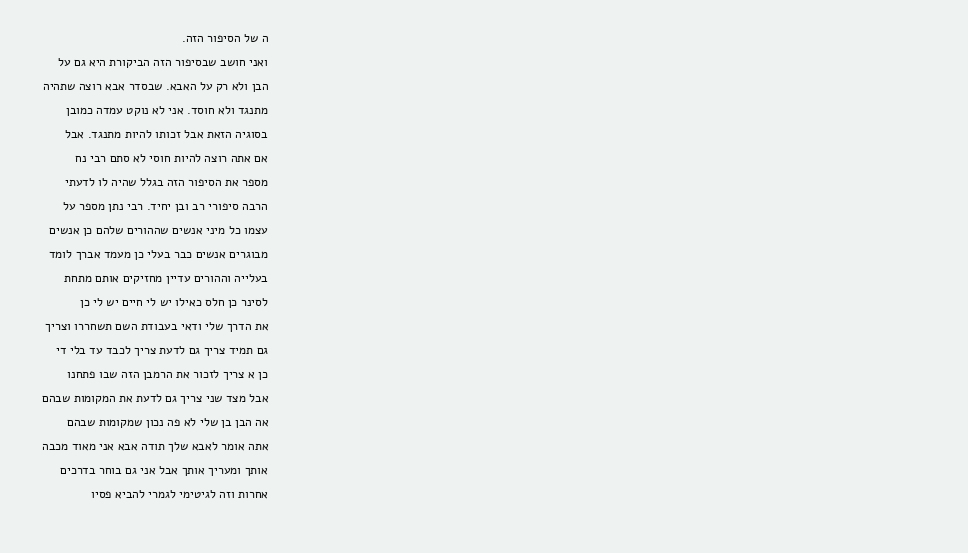ה של הסיפור הזה.
ואני חושב שבסיפור הזה הביקורת היא גם על
הבן ולא רק על האבא. שבסדר אבא רוצה שתהיה
מתנגד ולא חוסד. אני לא נוקט עמדה כמובן
בסוגיה הזאת אבל זכותו להיות מתנגד. אבל
אם אתה רוצה להיות חוסי לא סתם רבי נח
מספר את הסיפור הזה בגלל שהיה לו לדעתי
הרבה סיפורי רב ובן יחיד. רבי נתן מספר על
עצמו כל מיני אנשים שההורים שלהם כן אנשים
מבוגרים אנשים כבר בעלי כן מעמד אברך לומד
בעלייה וההורים עדיין מחזיקים אותם מתחת
לסינר כן חלס כאילו יש לי חיים יש לי כן
את הדרך שלי ודאי בעבודת השם תשחררו וצריך
גם תמיד צריך גם לדעת צריך לכבד עד בלי די
כן א צריך לזכור את הרמבן הזה שבו פתחנו
אבל מצד שני צריך גם לדעת את המקומות שבהם
אה הבן בן שלי לא פה נכון שמקומות שבהם
אתה אומר לאבא שלך תודה אבא אני מאוד מכבה
אותך ומעריך אותך אבל אני גם בוחר בדרכים
אחרות וזה לגיטימי לגמרי להביא פסיו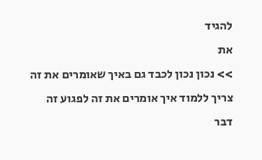להגיד
את
>> נכון נכון לכבד גם באיך שאומרים את זה
צריך ללמוד איך אומרים את זה לפגוע זה דבר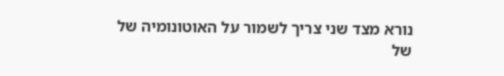נורא מצד שני צריך לשמור על האוטונומיה של
של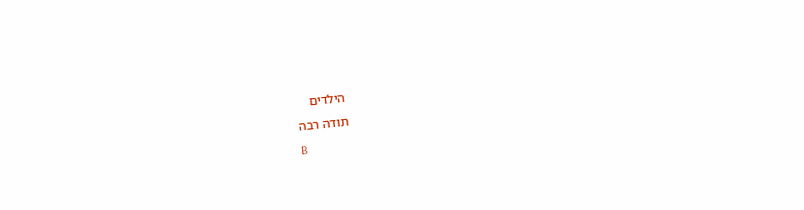הילדים
תודה רבה
B